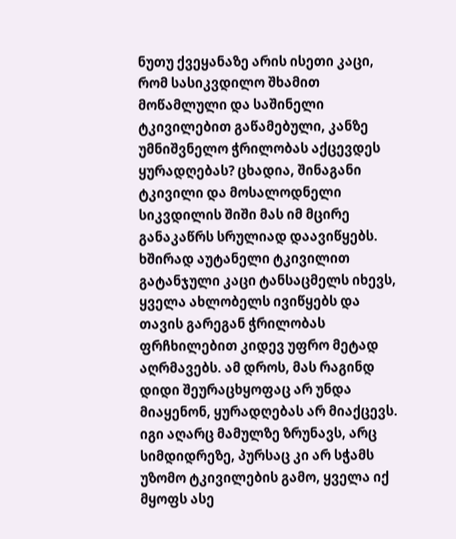ნუთუ ქვეყანაზე არის ისეთი კაცი, რომ სასიკვდილო შხამით მოწამლული და საშინელი ტკივილებით გაწამებული, კანზე უმნიშვნელო ჭრილობას აქცევდეს ყურადღებას? ცხადია, შინაგანი ტკივილი და მოსალოდნელი სიკვდილის შიში მას იმ მცირე განაკაწრს სრულიად დაავიწყებს. ხშირად აუტანელი ტკივილით გატანჯული კაცი ტანსაცმელს იხევს, ყველა ახლობელს ივიწყებს და თავის გარეგან ჭრილობას ფრჩხილებით კიდევ უფრო მეტად აღრმავებს. ამ დროს, მას რაგინდ დიდი შეურაცხყოფაც არ უნდა მიაყენონ, ყურადღებას არ მიაქცევს. იგი აღარც მამულზე ზრუნავს, არც სიმდიდრეზე, პურსაც კი არ სჭამს უზომო ტკივილების გამო, ყველა იქ მყოფს ასე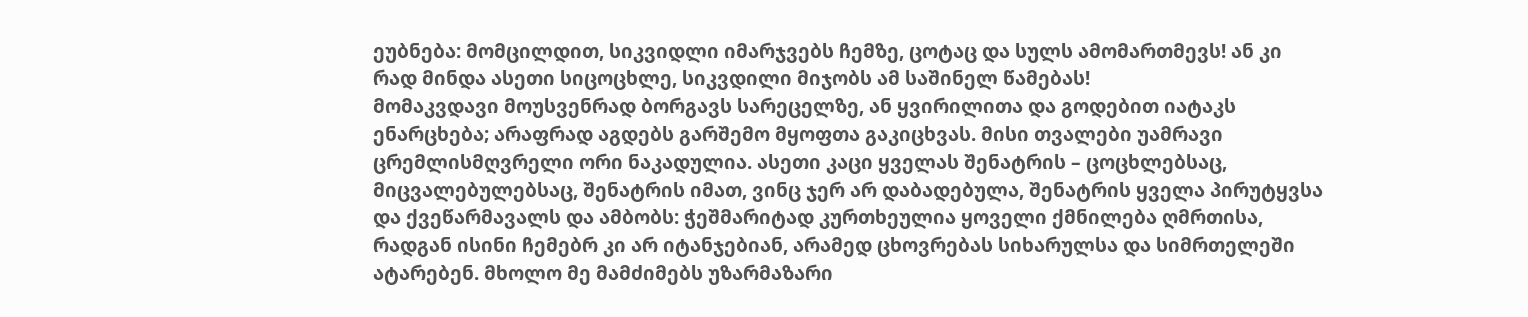ეუბნება: მომცილდით, სიკვიდლი იმარჯვებს ჩემზე, ცოტაც და სულს ამომართმევს! ან კი რად მინდა ასეთი სიცოცხლე, სიკვდილი მიჯობს ამ საშინელ წამებას!
მომაკვდავი მოუსვენრად ბორგავს სარეცელზე, ან ყვირილითა და გოდებით იატაკს ენარცხება; არაფრად აგდებს გარშემო მყოფთა გაკიცხვას. მისი თვალები უამრავი ცრემლისმღვრელი ორი ნაკადულია. ასეთი კაცი ყველას შენატრის – ცოცხლებსაც, მიცვალებულებსაც, შენატრის იმათ, ვინც ჯერ არ დაბადებულა, შენატრის ყველა პირუტყვსა და ქვეწარმავალს და ამბობს: ჭეშმარიტად კურთხეულია ყოველი ქმნილება ღმრთისა, რადგან ისინი ჩემებრ კი არ იტანჯებიან, არამედ ცხოვრებას სიხარულსა და სიმრთელეში ატარებენ. მხოლო მე მამძიმებს უზარმაზარი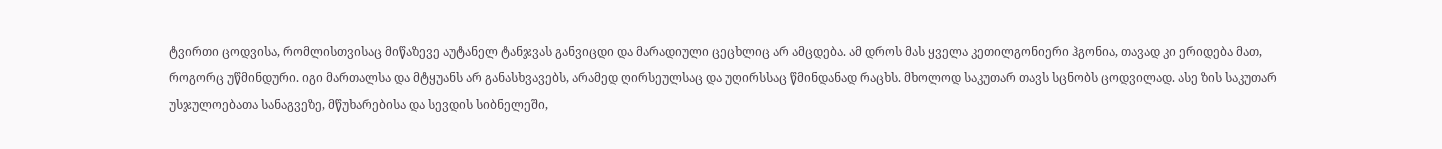ტვირთი ცოდვისა, რომლისთვისაც მიწაზევე აუტანელ ტანჯვას განვიცდი და მარადიული ცეცხლიც არ ამცდება. ამ დროს მას ყველა კეთილგონიერი ჰგონია, თავად კი ერიდება მათ, როგორც უწმინდური. იგი მართალსა და მტყუანს არ განასხვავებს, არამედ ღირსეულსაც და უღირსსაც წმინდანად რაცხს. მხოლოდ საკუთარ თავს სცნობს ცოდვილად. ასე ზის საკუთარ უსჯულოებათა სანაგვეზე, მწუხარებისა და სევდის სიბნელეში,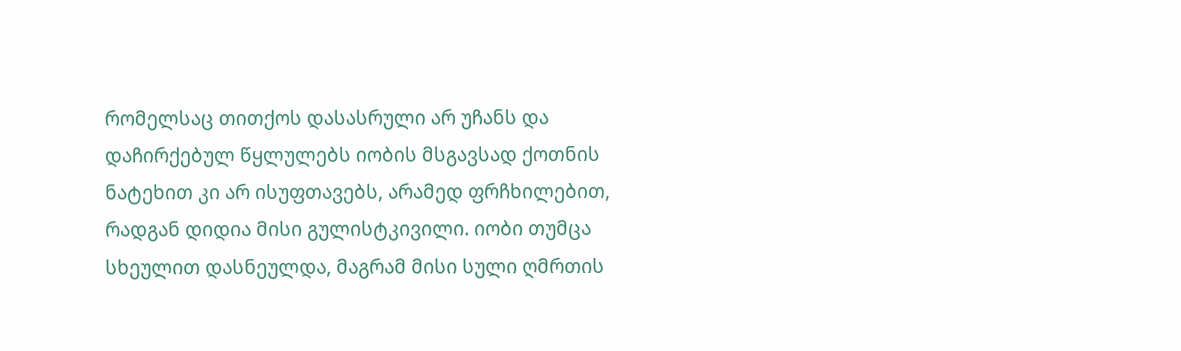რომელსაც თითქოს დასასრული არ უჩანს და დაჩირქებულ წყლულებს იობის მსგავსად ქოთნის ნატეხით კი არ ისუფთავებს, არამედ ფრჩხილებით, რადგან დიდია მისი გულისტკივილი. იობი თუმცა სხეულით დასნეულდა, მაგრამ მისი სული ღმრთის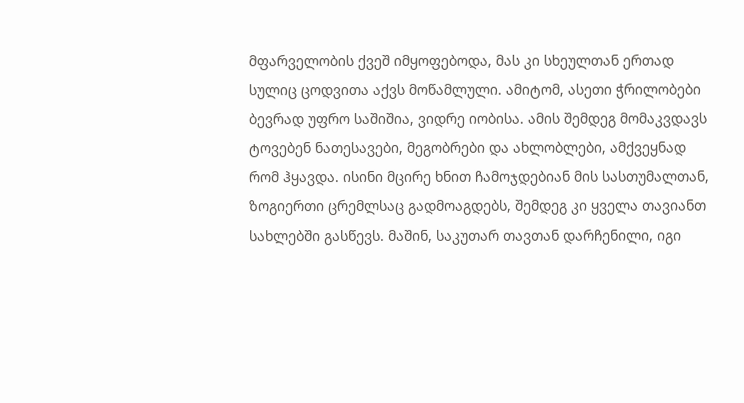მფარველობის ქვეშ იმყოფებოდა, მას კი სხეულთან ერთად სულიც ცოდვითა აქვს მოწამლული. ამიტომ, ასეთი ჭრილობები ბევრად უფრო საშიშია, ვიდრე იობისა. ამის შემდეგ მომაკვდავს ტოვებენ ნათესავები, მეგობრები და ახლობლები, ამქვეყნად რომ ჰყავდა. ისინი მცირე ხნით ჩამოჯდებიან მის სასთუმალთან, ზოგიერთი ცრემლსაც გადმოაგდებს, შემდეგ კი ყველა თავიანთ სახლებში გასწევს. მაშინ, საკუთარ თავთან დარჩენილი, იგი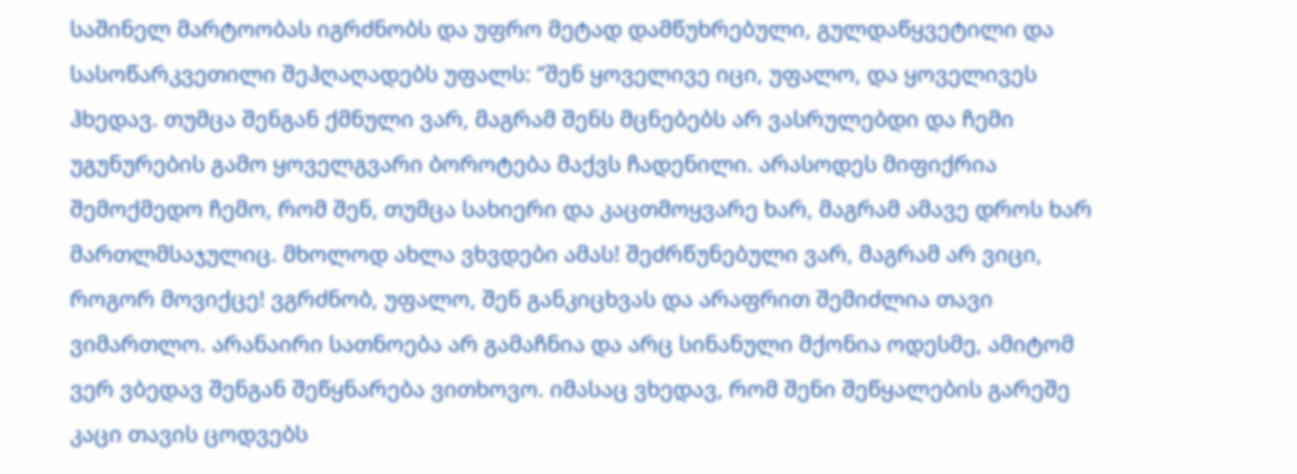საშინელ მარტოობას იგრძნობს და უფრო მეტად დამწუხრებული, გულდაწყვეტილი და სასოწარკვეთილი შეჰღაღადებს უფალს: “შენ ყოველივე იცი, უფალო, და ყოველივეს ჰხედავ. თუმცა შენგან ქმნული ვარ, მაგრამ შენს მცნებებს არ ვასრულებდი და ჩემი უგუნურების გამო ყოველგვარი ბოროტება მაქვს ჩადენილი. არასოდეს მიფიქრია შემოქმედო ჩემო, რომ შენ, თუმცა სახიერი და კაცთმოყვარე ხარ, მაგრამ ამავე დროს ხარ მართლმსაჯულიც. მხოლოდ ახლა ვხვდები ამას! შეძრწუნებული ვარ, მაგრამ არ ვიცი, როგორ მოვიქცე! ვგრძნობ, უფალო, შენ განკიცხვას და არაფრით შემიძლია თავი ვიმართლო. არანაირი სათნოება არ გამაჩნია და არც სინანული მქონია ოდესმე, ამიტომ ვერ ვბედავ შენგან შეწყნარება ვითხოვო. იმასაც ვხედავ, რომ შენი შეწყალების გარეშე კაცი თავის ცოდვებს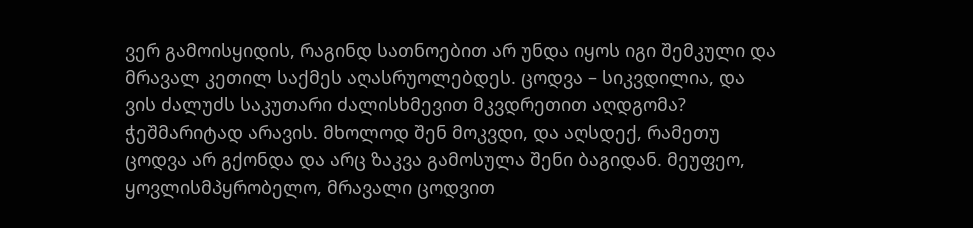ვერ გამოისყიდის, რაგინდ სათნოებით არ უნდა იყოს იგი შემკული და მრავალ კეთილ საქმეს აღასრუოლებდეს. ცოდვა – სიკვდილია, და ვის ძალუძს საკუთარი ძალისხმევით მკვდრეთით აღდგომა? ჭეშმარიტად არავის. მხოლოდ შენ მოკვდი, და აღსდექ, რამეთუ ცოდვა არ გქონდა და არც ზაკვა გამოსულა შენი ბაგიდან. მეუფეო, ყოვლისმპყრობელო, მრავალი ცოდვით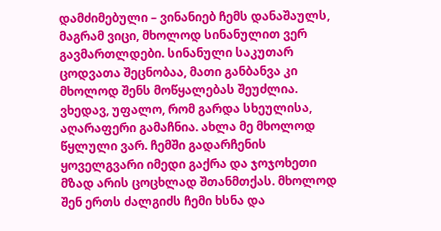დამძიმებული – ვინანიებ ჩემს დანაშაულს, მაგრამ ვიცი, მხოლოდ სინანულით ვერ გავმართლდები. სინანული საკუთარ ცოდვათა შეცნობაა, მათი განბანვა კი მხოლოდ შენს მოწყალებას შეუძლია. ვხედავ, უფალო, რომ გარდა სხეულისა, აღარაფერი გამაჩნია. ახლა მე მხოლოდ წყლული ვარ. ჩემში გადარჩენის ყოველგვარი იმედი გაქრა და ჯოჯოხეთი მზად არის ცოცხლად შთანმთქას. მხოლოდ შენ ერთს ძალგიძს ჩემი ხსნა და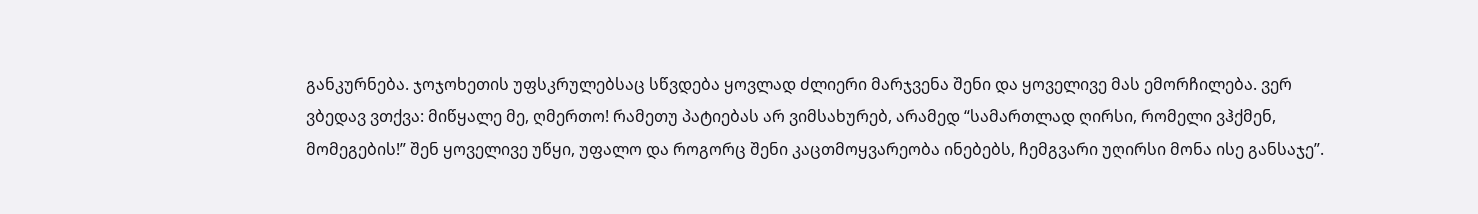განკურნება. ჯოჯოხეთის უფსკრულებსაც სწვდება ყოვლად ძლიერი მარჯვენა შენი და ყოველივე მას ემორჩილება. ვერ ვბედავ ვთქვა: მიწყალე მე, ღმერთო! რამეთუ პატიებას არ ვიმსახურებ, არამედ “სამართლად ღირსი, რომელი ვჰქმენ, მომეგების!” შენ ყოველივე უწყი, უფალო და როგორც შენი კაცთმოყვარეობა ინებებს, ჩემგვარი უღირსი მონა ისე განსაჯე”.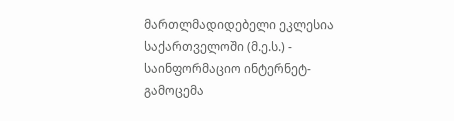მართლმადიდებელი ეკლესია საქართველოში (მ.ე.ს.) - საინფორმაციო ინტერნეტ-გამოცემა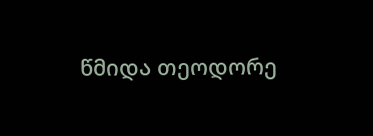წმიდა თეოდორე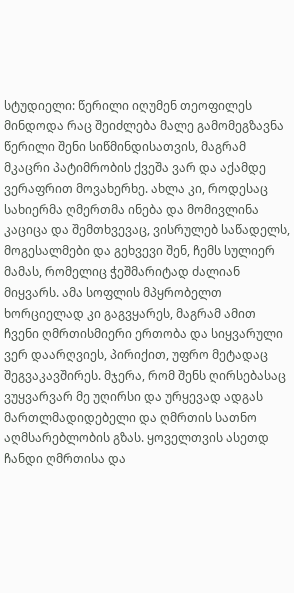სტუდიელი: წერილი იღუმენ თეოფილეს
მინდოდა რაც შეიძლება მალე გამომეგზავნა წერილი შენი სიწმინდისათვის, მაგრამ მკაცრი პატიმრობის ქვეშა ვარ და აქამდე ვერაფრით მოვახერხე. ახლა კი, როდესაც სახიერმა ღმერთმა ინება და მომივლინა კაციცა და შემთხვევაც, ვისრულებ საწადელს, მოგესალმები და გეხვევი შენ, ჩემს სულიერ მამას, რომელიც ჭეშმარიტად ძალიან მიყვარს. ამა სოფლის მპყრობელთ ხორციელად კი გაგვყარეს, მაგრამ ამით ჩვენი ღმრთისმიერი ერთობა და სიყვარული ვერ დაარღვიეს, პირიქით, უფრო მეტადაც შეგვაკავშირეს. მჯერა, რომ შენს ღირსებასაც ვუყვარვარ მე უღირსი და ურყევად ადგას მართლმადიდებელი და ღმრთის სათნო აღმსარებლობის გზას. ყოველთვის ასეთდ ჩანდი ღმრთისა და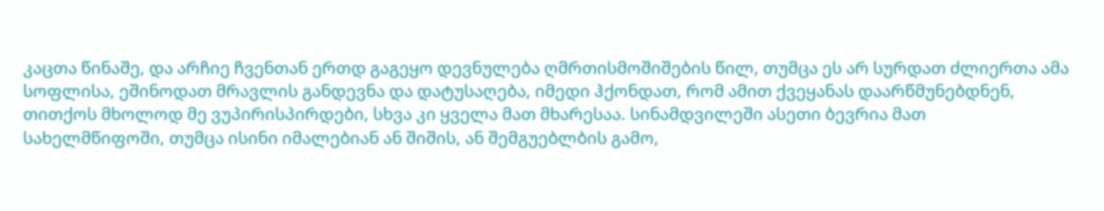კაცთა წინაშე, და არჩიე ჩვენთან ერთდ გაგეყო დევნულება ღმრთისმოშიშების წილ, თუმცა ეს არ სურდათ ძლიერთა ამა სოფლისა, ეშინოდათ მრავლის განდევნა და დატუსაღება, იმედი ჰქონდათ, რომ ამით ქვეყანას დაარწმუნებდნენ, თითქოს მხოლოდ მე ვუპირისპირდები, სხვა კი ყველა მათ მხარესაა. სინამდვილეში ასეთი ბევრია მათ სახელმწიფოში, თუმცა ისინი იმალებიან ან შიშის, ან შემგუებლბის გამო,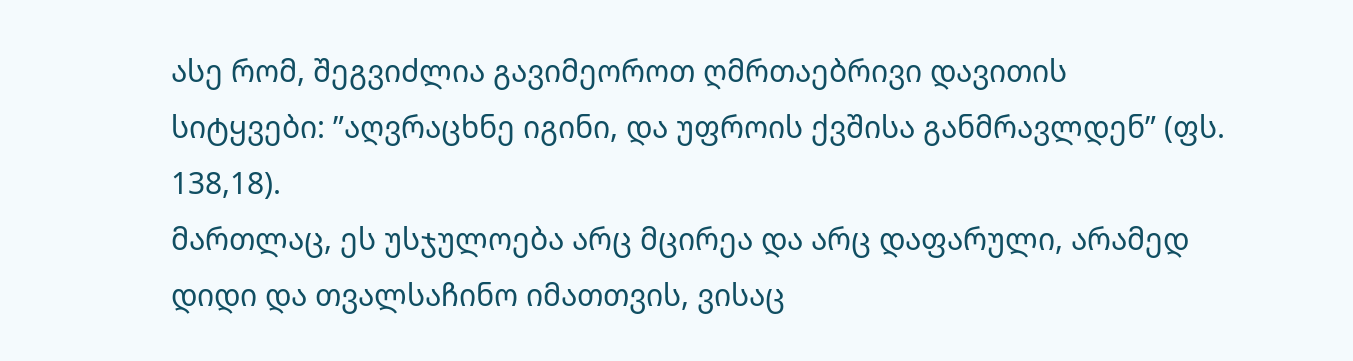ასე რომ, შეგვიძლია გავიმეოროთ ღმრთაებრივი დავითის სიტყვები: ”აღვრაცხნე იგინი, და უფროის ქვშისა განმრავლდენ” (ფს. 138,18).
მართლაც, ეს უსჯულოება არც მცირეა და არც დაფარული, არამედ დიდი და თვალსაჩინო იმათთვის, ვისაც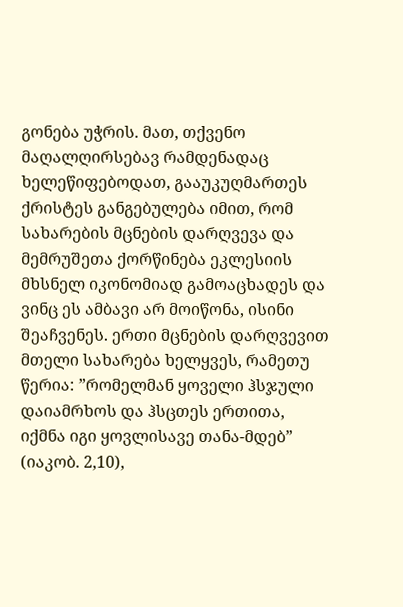გონება უჭრის. მათ, თქვენო მაღალღირსებავ რამდენადაც ხელეწიფებოდათ, გააუკუღმართეს ქრისტეს განგებულება იმით, რომ სახარების მცნების დარღვევა და მემრუშეთა ქორწინება ეკლესიის მხსნელ იკონომიად გამოაცხადეს და ვინც ეს ამბავი არ მოიწონა, ისინი შეაჩვენეს. ერთი მცნების დარღვევით მთელი სახარება ხელყვეს, რამეთუ წერია: ”რომელმან ყოველი ჰსჯული დაიამრხოს და ჰსცთეს ერთითა, იქმნა იგი ყოვლისავე თანა-მდებ” (იაკობ. 2,10),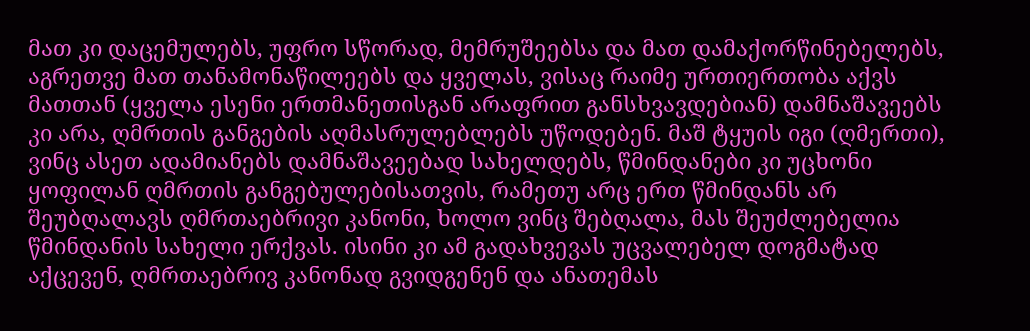მათ კი დაცემულებს, უფრო სწორად, მემრუშეებსა და მათ დამაქორწინებელებს, აგრეთვე მათ თანამონაწილეებს და ყველას, ვისაც რაიმე ურთიერთობა აქვს მათთან (ყველა ესენი ერთმანეთისგან არაფრით განსხვავდებიან) დამნაშავეებს კი არა, ღმრთის განგების აღმასრულებლებს უწოდებენ. მაშ ტყუის იგი (ღმერთი), ვინც ასეთ ადამიანებს დამნაშავეებად სახელდებს, წმინდანები კი უცხონი ყოფილან ღმრთის განგებულებისათვის, რამეთუ არც ერთ წმინდანს არ შეუბღალავს ღმრთაებრივი კანონი, ხოლო ვინც შებღალა, მას შეუძლებელია წმინდანის სახელი ერქვას. ისინი კი ამ გადახვევას უცვალებელ დოგმატად აქცევენ, ღმრთაებრივ კანონად გვიდგენენ და ანათემას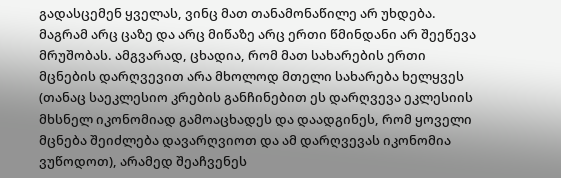გადასცემენ ყველას, ვინც მათ თანამონაწილე არ უხდება. მაგრამ არც ცაზე და არც მიწაზე არც ერთი წმინდანი არ შეეწევა მრუშობას. ამგვარად, ცხადია, რომ მათ სახარების ერთი მცნების დარღვევით არა მხოლოდ მთელი სახარება ხელყვეს (თანაც საეკლესიო კრების განჩინებით ეს დარღვევა ეკლესიის მხსნელ იკონომიად გამოაცხადეს და დაადგინეს, რომ ყოველი მცნება შეიძლება დავარღვიოთ და ამ დარღვევას იკონომია ვუწოდოთ), არამედ შეაჩვენეს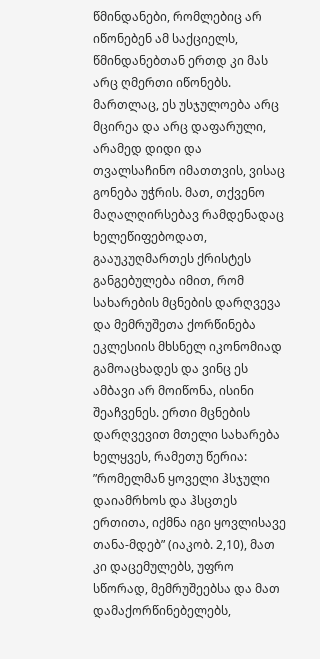წმინდანები, რომლებიც არ იწონებენ ამ საქციელს, წმინდანებთან ერთდ კი მას არც ღმერთი იწონებს.
მართლაც, ეს უსჯულოება არც მცირეა და არც დაფარული, არამედ დიდი და თვალსაჩინო იმათთვის, ვისაც გონება უჭრის. მათ, თქვენო მაღალღირსებავ რამდენადაც ხელეწიფებოდათ, გააუკუღმართეს ქრისტეს განგებულება იმით, რომ სახარების მცნების დარღვევა და მემრუშეთა ქორწინება ეკლესიის მხსნელ იკონომიად გამოაცხადეს და ვინც ეს ამბავი არ მოიწონა, ისინი შეაჩვენეს. ერთი მცნების დარღვევით მთელი სახარება ხელყვეს, რამეთუ წერია: ”რომელმან ყოველი ჰსჯული დაიამრხოს და ჰსცთეს ერთითა, იქმნა იგი ყოვლისავე თანა-მდებ” (იაკობ. 2,10), მათ კი დაცემულებს, უფრო სწორად, მემრუშეებსა და მათ დამაქორწინებელებს,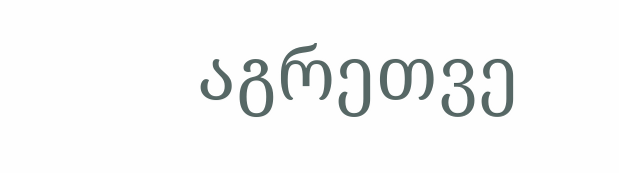აგრეთვე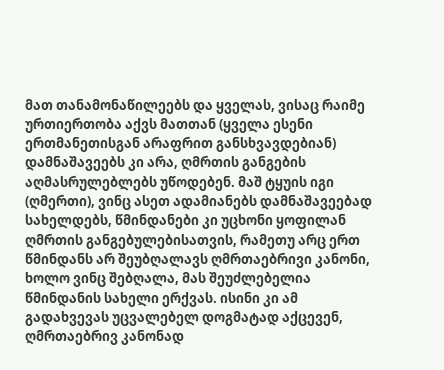მათ თანამონაწილეებს და ყველას, ვისაც რაიმე ურთიერთობა აქვს მათთან (ყველა ესენი ერთმანეთისგან არაფრით განსხვავდებიან) დამნაშავეებს კი არა, ღმრთის განგების აღმასრულებლებს უწოდებენ. მაშ ტყუის იგი (ღმერთი), ვინც ასეთ ადამიანებს დამნაშავეებად სახელდებს, წმინდანები კი უცხონი ყოფილან ღმრთის განგებულებისათვის, რამეთუ არც ერთ წმინდანს არ შეუბღალავს ღმრთაებრივი კანონი, ხოლო ვინც შებღალა, მას შეუძლებელია წმინდანის სახელი ერქვას. ისინი კი ამ გადახვევას უცვალებელ დოგმატად აქცევენ, ღმრთაებრივ კანონად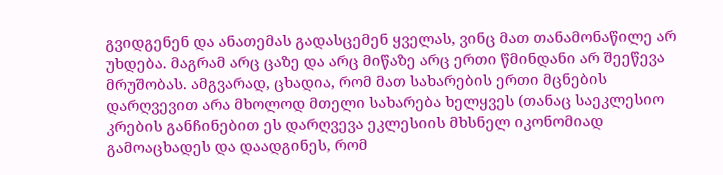გვიდგენენ და ანათემას გადასცემენ ყველას, ვინც მათ თანამონაწილე არ უხდება. მაგრამ არც ცაზე და არც მიწაზე არც ერთი წმინდანი არ შეეწევა მრუშობას. ამგვარად, ცხადია, რომ მათ სახარების ერთი მცნების დარღვევით არა მხოლოდ მთელი სახარება ხელყვეს (თანაც საეკლესიო კრების განჩინებით ეს დარღვევა ეკლესიის მხსნელ იკონომიად გამოაცხადეს და დაადგინეს, რომ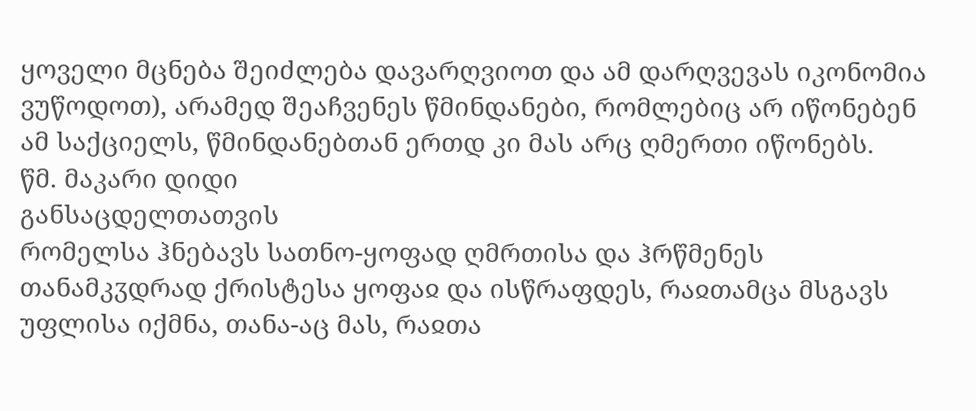ყოველი მცნება შეიძლება დავარღვიოთ და ამ დარღვევას იკონომია ვუწოდოთ), არამედ შეაჩვენეს წმინდანები, რომლებიც არ იწონებენ ამ საქციელს, წმინდანებთან ერთდ კი მას არც ღმერთი იწონებს.
წმ. მაკარი დიდი
განსაცდელთათვის
რომელსა ჰნებავს სათნო-ყოფად ღმრთისა და ჰრწმენეს თანამკჳდრად ქრისტესა ყოფაჲ და ისწრაფდეს, რაჲთამცა მსგავს უფლისა იქმნა, თანა-აც მას, რაჲთა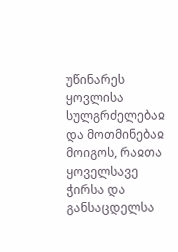უწინარეს ყოვლისა სულგრძელებაჲ და მოთმინებაჲ მოიგოს, რაჲთა ყოველსავე ჭირსა და განსაცდელსა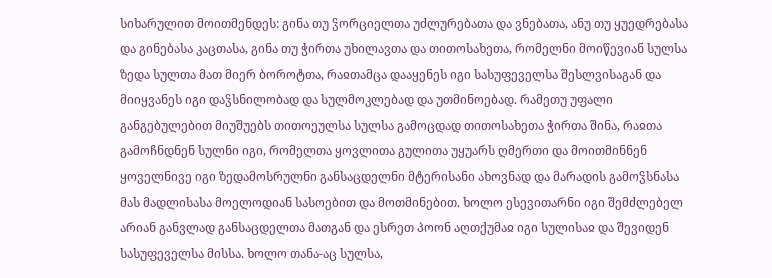სიხარულით მოითმენდეს: გინა თუ ჴორციელთა უძლურებათა და ვნებათა, ანუ თუ ყუედრებასა და გინებასა კაცთასა, გინა თუ ჭირთა უხილავთა და თითოსახეთა, რომელნი მოიწევიან სულსა ზედა სულთა მათ მიერ ბოროტთა, რაჲთამცა დააყენეს იგი სასუფეველსა შესლვისაგან და მიიყვანეს იგი დაჴსნილობად და სულმოკლებად და უთმინოებად. რამეთუ უფალი განგებულებით მიუშუებს თითოეულსა სულსა გამოცდად თითოსახეთა ჭირთა შინა, რაჲთა გამოჩნდნენ სულნი იგი, რომელთა ყოვლითა გულითა უყუარს ღმერთი და მოითმინნენ ყოველნივე იგი ზედამოსრულნი განსაცდელნი მტერისანი ახოვნად და მარადის გამოჴსნასა მას მადლისასა მოელოდიან სასოებით და მოთმინებით. ხოლო ესევითარნი იგი შემძლებელ არიან განვლად განსაცდელთა მათგან და ესრეთ პოონ აღთქუმაჲ იგი სულისაჲ და შევიდენ სასუფეველსა მისსა. ხოლო თანა-აც სულსა,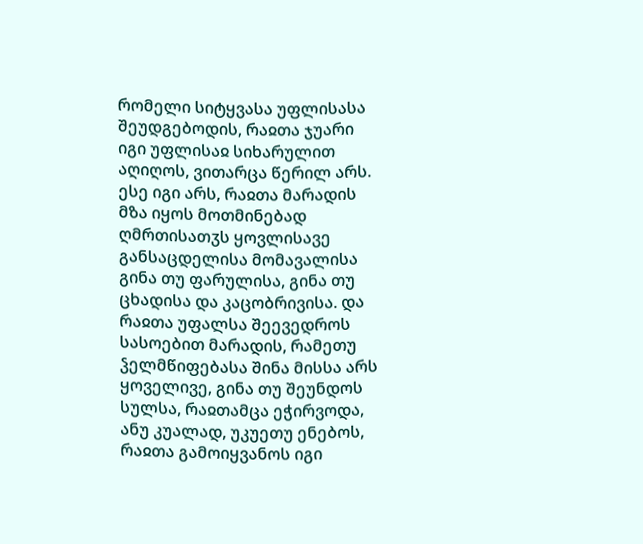რომელი სიტყვასა უფლისასა შეუდგებოდის, რაჲთა ჯუარი იგი უფლისაჲ სიხარულით აღიღოს, ვითარცა წერილ არს. ესე იგი არს, რაჲთა მარადის მზა იყოს მოთმინებად ღმრთისათჳს ყოვლისავე განსაცდელისა მომავალისა გინა თუ ფარულისა, გინა თუ ცხადისა და კაცობრივისა. და რაჲთა უფალსა შეევედროს სასოებით მარადის, რამეთუ ჴელმწიფებასა შინა მისსა არს ყოველივე, გინა თუ შეუნდოს სულსა, რაჲთამცა ეჭირვოდა, ანუ კუალად, უკუეთუ ენებოს, რაჲთა გამოიყვანოს იგი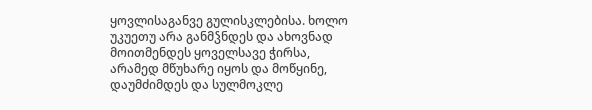ყოვლისაგანვე გულისკლებისა. ხოლო უკუეთუ არა განმჴნდეს და ახოვნად მოითმენდეს ყოველსავე ჭირსა, არამედ მწუხარე იყოს და მოწყინე, დაუმძიმდეს და სულმოკლე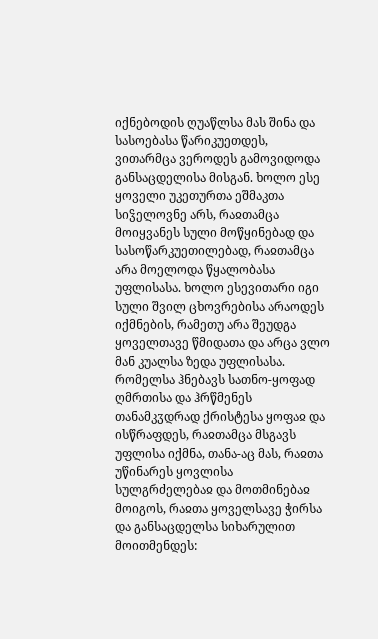იქნებოდის ღუაწლსა მას შინა და სასოებასა წარიკუეთდეს, ვითარმცა ვეროდეს გამოვიდოდა განსაცდელისა მისგან. ხოლო ესე ყოველი უკეთურთა ეშმაკთა სიჴელოვნე არს, რაჲთამცა მოიყვანეს სული მოწყინებად და სასოწარკუეთილებად, რაჲთამცა არა მოელოდა წყალობასა უფლისასა. ხოლო ესევითარი იგი სული შვილ ცხოვრებისა არაოდეს იქმნების, რამეთუ არა შეუდგა ყოველთავე წმიდათა და არცა ვლო მან კუალსა ზედა უფლისასა.
რომელსა ჰნებავს სათნო-ყოფად ღმრთისა და ჰრწმენეს თანამკჳდრად ქრისტესა ყოფაჲ და ისწრაფდეს, რაჲთამცა მსგავს უფლისა იქმნა, თანა-აც მას, რაჲთა უწინარეს ყოვლისა სულგრძელებაჲ და მოთმინებაჲ მოიგოს, რაჲთა ყოველსავე ჭირსა და განსაცდელსა სიხარულით მოითმენდეს: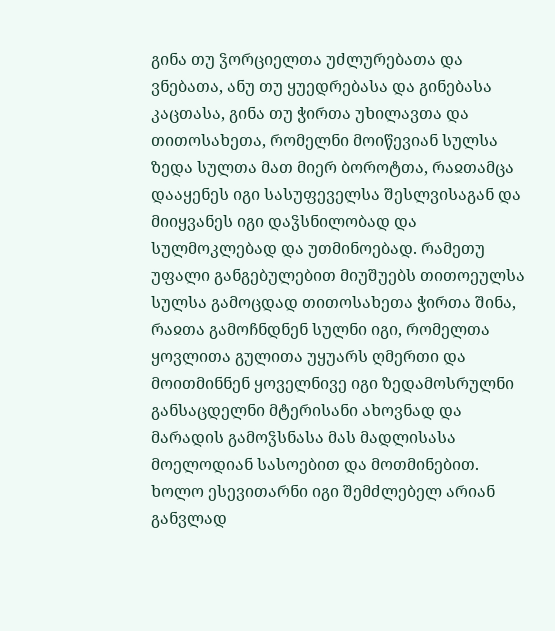გინა თუ ჴორციელთა უძლურებათა და ვნებათა, ანუ თუ ყუედრებასა და გინებასა კაცთასა, გინა თუ ჭირთა უხილავთა და თითოსახეთა, რომელნი მოიწევიან სულსა ზედა სულთა მათ მიერ ბოროტთა, რაჲთამცა დააყენეს იგი სასუფეველსა შესლვისაგან და მიიყვანეს იგი დაჴსნილობად და სულმოკლებად და უთმინოებად. რამეთუ უფალი განგებულებით მიუშუებს თითოეულსა სულსა გამოცდად თითოსახეთა ჭირთა შინა, რაჲთა გამოჩნდნენ სულნი იგი, რომელთა ყოვლითა გულითა უყუარს ღმერთი და მოითმინნენ ყოველნივე იგი ზედამოსრულნი განსაცდელნი მტერისანი ახოვნად და მარადის გამოჴსნასა მას მადლისასა მოელოდიან სასოებით და მოთმინებით. ხოლო ესევითარნი იგი შემძლებელ არიან განვლად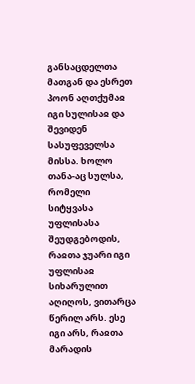განსაცდელთა მათგან და ესრეთ პოონ აღთქუმაჲ იგი სულისაჲ და შევიდენ სასუფეველსა მისსა. ხოლო თანა-აც სულსა, რომელი სიტყვასა უფლისასა შეუდგებოდის, რაჲთა ჯუარი იგი უფლისაჲ სიხარულით აღიღოს, ვითარცა წერილ არს. ესე იგი არს, რაჲთა მარადის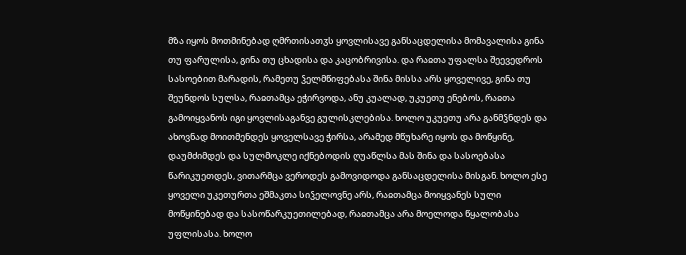მზა იყოს მოთმინებად ღმრთისათჳს ყოვლისავე განსაცდელისა მომავალისა გინა თუ ფარულისა, გინა თუ ცხადისა და კაცობრივისა. და რაჲთა უფალსა შეევედროს სასოებით მარადის, რამეთუ ჴელმწიფებასა შინა მისსა არს ყოველივე, გინა თუ შეუნდოს სულსა, რაჲთამცა ეჭირვოდა, ანუ კუალად, უკუეთუ ენებოს, რაჲთა გამოიყვანოს იგი ყოვლისაგანვე გულისკლებისა. ხოლო უკუეთუ არა განმჴნდეს და ახოვნად მოითმენდეს ყოველსავე ჭირსა, არამედ მწუხარე იყოს და მოწყინე, დაუმძიმდეს და სულმოკლე იქნებოდის ღუაწლსა მას შინა და სასოებასა წარიკუეთდეს, ვითარმცა ვეროდეს გამოვიდოდა განსაცდელისა მისგან. ხოლო ესე ყოველი უკეთურთა ეშმაკთა სიჴელოვნე არს, რაჲთამცა მოიყვანეს სული მოწყინებად და სასოწარკუეთილებად, რაჲთამცა არა მოელოდა წყალობასა უფლისასა. ხოლო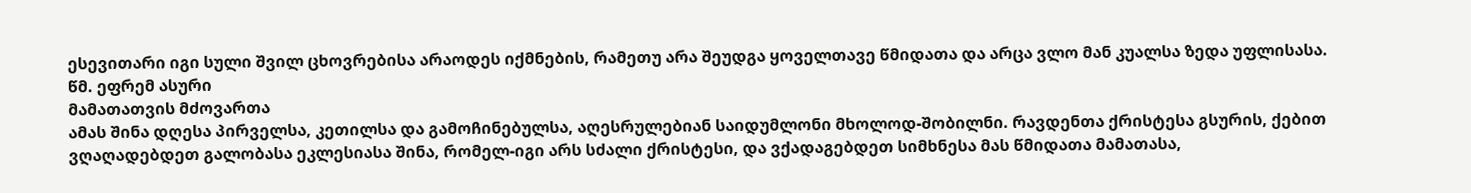ესევითარი იგი სული შვილ ცხოვრებისა არაოდეს იქმნების, რამეთუ არა შეუდგა ყოველთავე წმიდათა და არცა ვლო მან კუალსა ზედა უფლისასა.
წმ. ეფრემ ასური
მამათათვის მძოვართა
ამას შინა დღესა პირველსა, კეთილსა და გამოჩინებულსა, აღესრულებიან საიდუმლონი მხოლოდ-შობილნი. რავდენთა ქრისტესა გსურის, ქებით ვღაღადებდეთ გალობასა ეკლესიასა შინა, რომელ-იგი არს სძალი ქრისტესი, და ვქადაგებდეთ სიმხნესა მას წმიდათა მამათასა,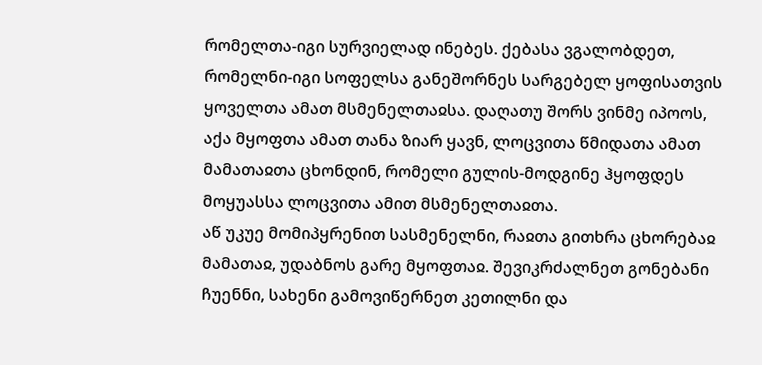რომელთა-იგი სურვიელად ინებეს. ქებასა ვგალობდეთ, რომელნი-იგი სოფელსა განეშორნეს სარგებელ ყოფისათვის ყოველთა ამათ მსმენელთაჲსა. დაღათუ შორს ვინმე იპოოს, აქა მყოფთა ამათ თანა ზიარ ყავნ, ლოცვითა წმიდათა ამათ მამათაჲთა ცხონდინ, რომელი გულის-მოდგინე ჰყოფდეს მოყუასსა ლოცვითა ამით მსმენელთაჲთა.
აწ უკუე მომიპყრენით სასმენელნი, რაჲთა გითხრა ცხორებაჲ მამათაჲ, უდაბნოს გარე მყოფთაჲ. შევიკრძალნეთ გონებანი ჩუენნი, სახენი გამოვიწერნეთ კეთილნი და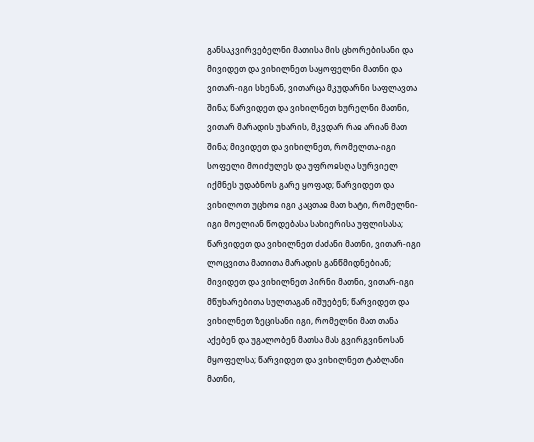განსაკვირვებელნი მათისა მის ცხორებისანი და მივიდეთ და ვიხილნეთ საყოფელნი მათნი და ვითარ-იგი სხენან, ვითარცა მკუდარნი საფლავთა შინა; წარვიდეთ და ვიხილნეთ ხურელნი მათნი, ვითარ მარადის უხარის, მკვდარ რაჲ არიან მათ შინა; მივიდეთ და ვიხილნეთ, რომელთა-იგი სოფელი მოიძულეს და უფროჲსღა სურვიელ იქმნეს უდაბნოს გარე ყოფად; წარვიდეთ და ვიხილოთ უცხოჲ იგი კაცთაჲ მათ ხატი, რომელნი-იგი მოელიან წოდებასა სახიერისა უფლისასა; წარვიდეთ და ვიხილნეთ ძაძანი მათნი, ვითარ-იგი ლოცვითა მათითა მარადის განწმიდნებიან; მივიდეთ და ვიხილნეთ პირნი მათნი, ვითარ-იგი მწუხარებითა სულთაგან იშუებენ; წარვიდეთ და ვიხილნეთ ზეცისანი იგი, რომელნი მათ თანა აქებენ და უგალობენ მათსა მას გვირგვინოსან მყოფელსა; წარვიდეთ და ვიხილნეთ ტაბლანი მათნი,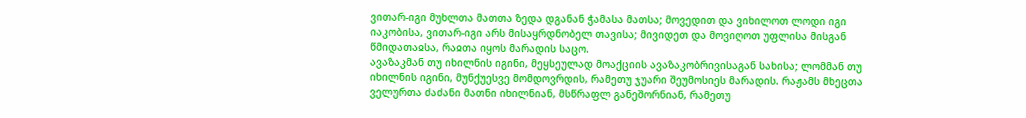ვითარ-იგი მუხლთა მათთა ზედა დგანან ჭამასა მათსა; მოვედით და ვიხილოთ ლოდი იგი იაკობისა, ვითარ-იგი არს მისაყრდნობელ თავისა; მივიდეთ და მოვიღოთ უფლისა მისგან წმიდათაჲსა, რაჲთა იყოს მარადის საცო.
ავაზაკმან თუ იხილნის იგინი, მეყსეულად მოაქციის ავაზაკობრივისაგან სახისა; ლომმან თუ იხილნის იგინი, მუნქუესვე მომდოვრდის, რამეთუ ჯუარი შეუმოსიეს მარადის. რაჟამს მხეცთა ველურთა ძაძანი მათნი იხილნიან, მსწრაფლ განეშორნიან, რამეთუ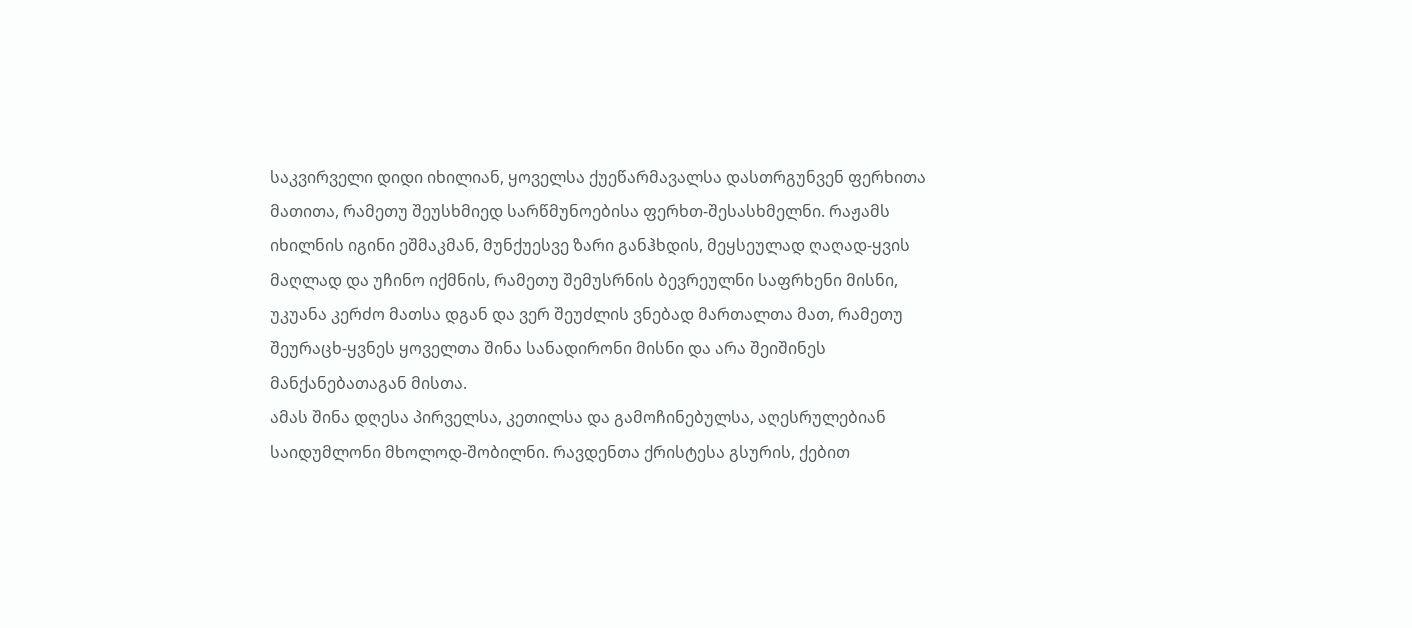საკვირველი დიდი იხილიან, ყოველსა ქუეწარმავალსა დასთრგუნვენ ფერხითა მათითა, რამეთუ შეუსხმიედ სარწმუნოებისა ფერხთ-შესასხმელნი. რაჟამს იხილნის იგინი ეშმაკმან, მუნქუესვე ზარი განჰხდის, მეყსეულად ღაღად-ყვის მაღლად და უჩინო იქმნის, რამეთუ შემუსრნის ბევრეულნი საფრხენი მისნი, უკუანა კერძო მათსა დგან და ვერ შეუძლის ვნებად მართალთა მათ, რამეთუ შეურაცხ-ყვნეს ყოველთა შინა სანადირონი მისნი და არა შეიშინეს მანქანებათაგან მისთა.
ამას შინა დღესა პირველსა, კეთილსა და გამოჩინებულსა, აღესრულებიან საიდუმლონი მხოლოდ-შობილნი. რავდენთა ქრისტესა გსურის, ქებით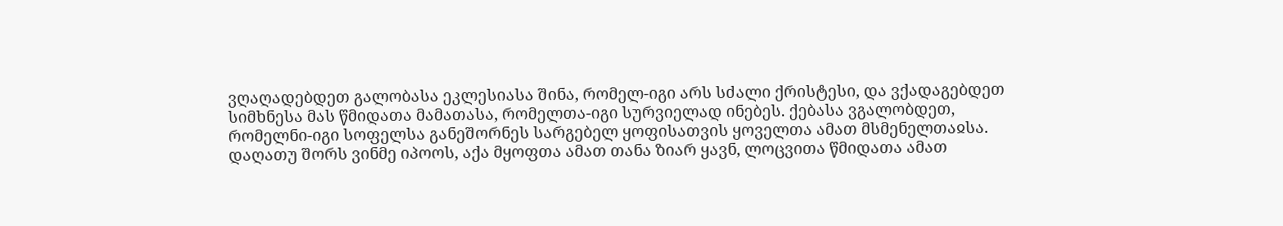ვღაღადებდეთ გალობასა ეკლესიასა შინა, რომელ-იგი არს სძალი ქრისტესი, და ვქადაგებდეთ სიმხნესა მას წმიდათა მამათასა, რომელთა-იგი სურვიელად ინებეს. ქებასა ვგალობდეთ, რომელნი-იგი სოფელსა განეშორნეს სარგებელ ყოფისათვის ყოველთა ამათ მსმენელთაჲსა. დაღათუ შორს ვინმე იპოოს, აქა მყოფთა ამათ თანა ზიარ ყავნ, ლოცვითა წმიდათა ამათ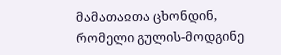მამათაჲთა ცხონდინ, რომელი გულის-მოდგინე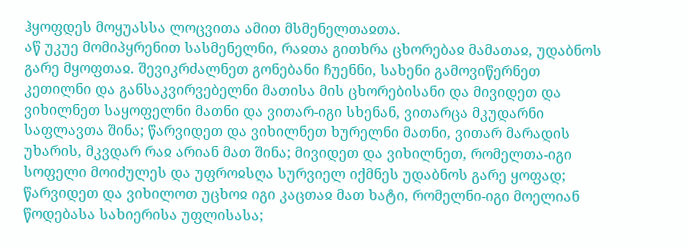ჰყოფდეს მოყუასსა ლოცვითა ამით მსმენელთაჲთა.
აწ უკუე მომიპყრენით სასმენელნი, რაჲთა გითხრა ცხორებაჲ მამათაჲ, უდაბნოს გარე მყოფთაჲ. შევიკრძალნეთ გონებანი ჩუენნი, სახენი გამოვიწერნეთ კეთილნი და განსაკვირვებელნი მათისა მის ცხორებისანი და მივიდეთ და ვიხილნეთ საყოფელნი მათნი და ვითარ-იგი სხენან, ვითარცა მკუდარნი საფლავთა შინა; წარვიდეთ და ვიხილნეთ ხურელნი მათნი, ვითარ მარადის უხარის, მკვდარ რაჲ არიან მათ შინა; მივიდეთ და ვიხილნეთ, რომელთა-იგი სოფელი მოიძულეს და უფროჲსღა სურვიელ იქმნეს უდაბნოს გარე ყოფად; წარვიდეთ და ვიხილოთ უცხოჲ იგი კაცთაჲ მათ ხატი, რომელნი-იგი მოელიან წოდებასა სახიერისა უფლისასა;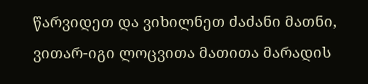წარვიდეთ და ვიხილნეთ ძაძანი მათნი, ვითარ-იგი ლოცვითა მათითა მარადის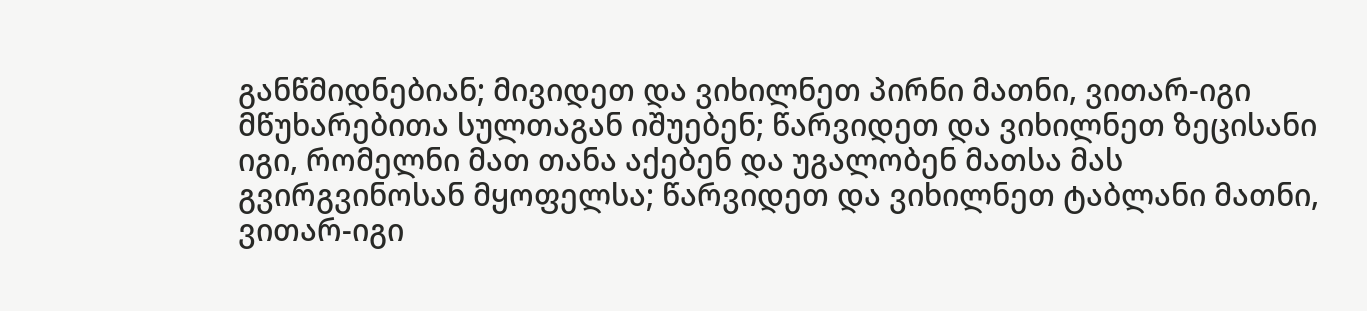განწმიდნებიან; მივიდეთ და ვიხილნეთ პირნი მათნი, ვითარ-იგი მწუხარებითა სულთაგან იშუებენ; წარვიდეთ და ვიხილნეთ ზეცისანი იგი, რომელნი მათ თანა აქებენ და უგალობენ მათსა მას გვირგვინოსან მყოფელსა; წარვიდეთ და ვიხილნეთ ტაბლანი მათნი, ვითარ-იგი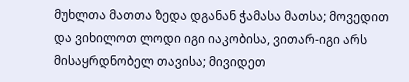მუხლთა მათთა ზედა დგანან ჭამასა მათსა; მოვედით და ვიხილოთ ლოდი იგი იაკობისა, ვითარ-იგი არს მისაყრდნობელ თავისა; მივიდეთ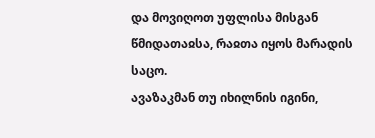და მოვიღოთ უფლისა მისგან წმიდათაჲსა, რაჲთა იყოს მარადის საცო.
ავაზაკმან თუ იხილნის იგინი,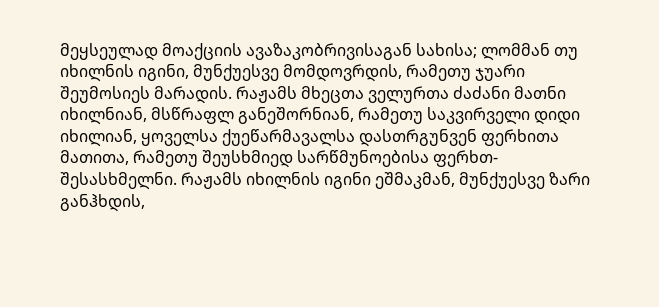მეყსეულად მოაქციის ავაზაკობრივისაგან სახისა; ლომმან თუ იხილნის იგინი, მუნქუესვე მომდოვრდის, რამეთუ ჯუარი შეუმოსიეს მარადის. რაჟამს მხეცთა ველურთა ძაძანი მათნი იხილნიან, მსწრაფლ განეშორნიან, რამეთუ საკვირველი დიდი იხილიან, ყოველსა ქუეწარმავალსა დასთრგუნვენ ფერხითა მათითა, რამეთუ შეუსხმიედ სარწმუნოებისა ფერხთ-შესასხმელნი. რაჟამს იხილნის იგინი ეშმაკმან, მუნქუესვე ზარი განჰხდის,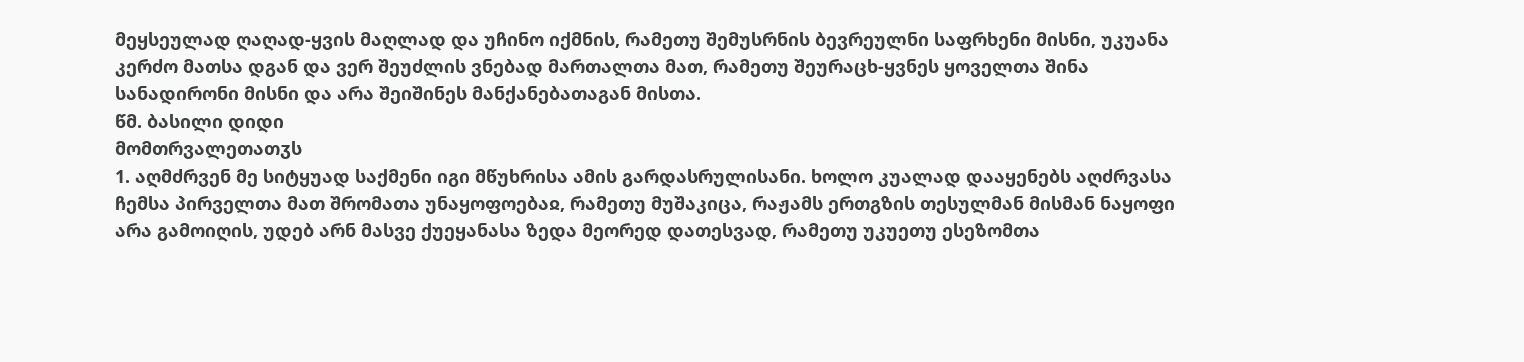მეყსეულად ღაღად-ყვის მაღლად და უჩინო იქმნის, რამეთუ შემუსრნის ბევრეულნი საფრხენი მისნი, უკუანა კერძო მათსა დგან და ვერ შეუძლის ვნებად მართალთა მათ, რამეთუ შეურაცხ-ყვნეს ყოველთა შინა სანადირონი მისნი და არა შეიშინეს მანქანებათაგან მისთა.
წმ. ბასილი დიდი
მომთრვალეთათჳს
1. აღმძრვენ მე სიტყუად საქმენი იგი მწუხრისა ამის გარდასრულისანი. ხოლო კუალად დააყენებს აღძრვასა ჩემსა პირველთა მათ შრომათა უნაყოფოებაჲ, რამეთუ მუშაკიცა, რაჟამს ერთგზის თესულმან მისმან ნაყოფი არა გამოიღის, უდებ არნ მასვე ქუეყანასა ზედა მეორედ დათესვად, რამეთუ უკუეთუ ესეზომთა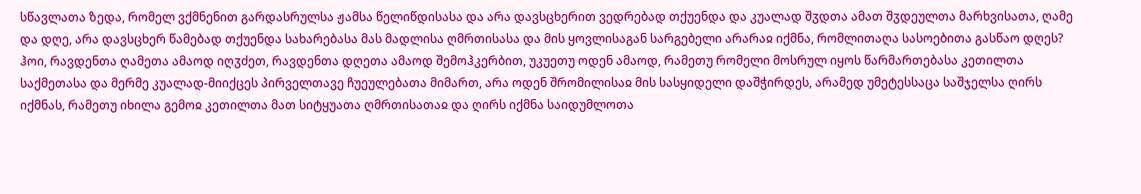სწავლათა ზედა, რომელ ვქმნენით გარდასრულსა ჟამსა წელიწდისასა და არა დავსცხერით ვედრებად თქუენდა და კუალად შჳდთა ამათ შჳდეულთა მარხვისათა, ღამე და დღე, არა დავსცხერ წამებად თქუენდა სახარებასა მას მადლისა ღმრთისასა და მის ყოვლისაგან სარგებელი არარაჲ იქმნა, რომლითაღა სასოებითა გასწაო დღეს? ჰოი, რავდენთა ღამეთა ამაოდ იღჳძეთ, რავდენთა დღეთა ამაოდ შემოჰკერბით, უკუეთუ ოდენ ამაოდ, რამეთუ რომელი მოსრულ იყოს წარმართებასა კეთილთა საქმეთასა და მერმე კუალად-მიიქცეს პირველთავე ჩუეულებათა მიმართ, არა ოდენ შრომილისაჲ მის სასყიდელი დაშჭირდეს, არამედ უმეტესსაცა საშჯელსა ღირს იქმნას, რამეთუ იხილა გემოჲ კეთილთა მათ სიტყუათა ღმრთისათაჲ და ღირს იქმნა საიდუმლოთა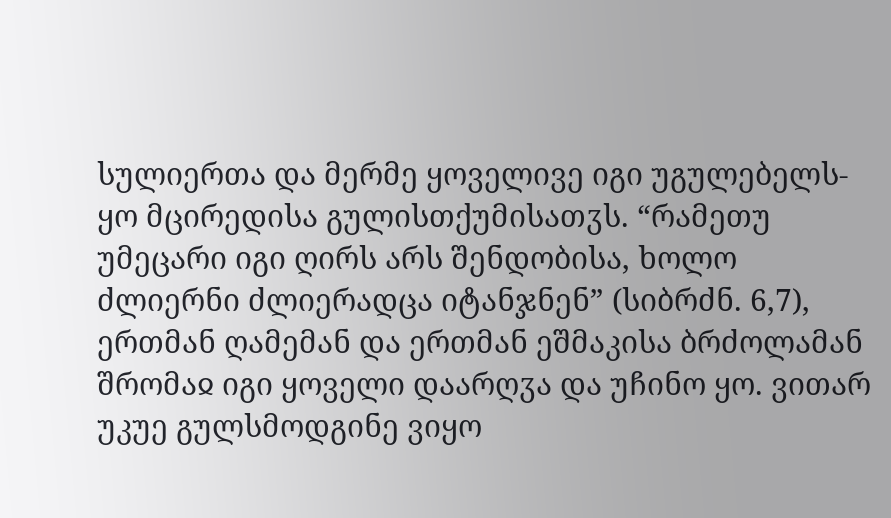სულიერთა და მერმე ყოველივე იგი უგულებელს-ყო მცირედისა გულისთქუმისათჳს. “რამეთუ უმეცარი იგი ღირს არს შენდობისა, ხოლო ძლიერნი ძლიერადცა იტანჯნენ” (სიბრძნ. 6,7), ერთმან ღამემან და ერთმან ეშმაკისა ბრძოლამან შრომაჲ იგი ყოველი დაარღჳა და უჩინო ყო. ვითარ უკუე გულსმოდგინე ვიყო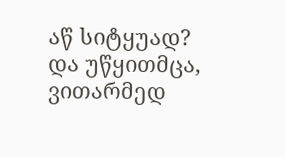აწ სიტყუად? და უწყითმცა, ვითარმედ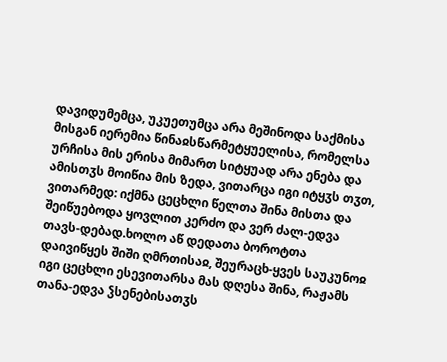დავიდუმემცა, უკუეთუმცა არა მეშინოდა საქმისა მისგან იერემია წინაჲსწარმეტყუელისა, რომელსა ურჩისა მის ერისა მიმართ სიტყუად არა ენება და ამისთჳს მოიწია მის ზედა, ვითარცა იგი იტყჳს თჳთ, ვითარმედ: იქმნა ცეცხლი წელთა შინა მისთა და შეიწუებოდა ყოვლით კერძო და ვერ ძალ-ედვა თავს-დებად.ხოლო აწ დედათა ბოროტთა დაივიწყეს შიში ღმრთისაჲ, შეურაცხ-ყვეს საუკუნოჲ იგი ცეცხლი ესევითარსა მას დღესა შინა, რაჟამს თანა-ედვა ჴსენებისათჳს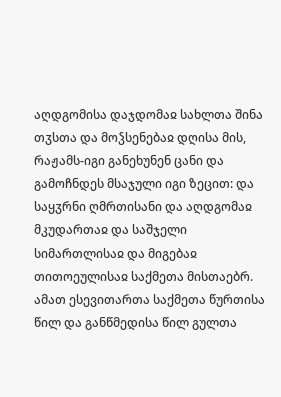აღდგომისა დაჯდომაჲ სახლთა შინა თჳსთა და მოჴსენებაჲ დღისა მის, რაჟამს-იგი განეხუნენ ცანი და გამოჩნდეს მსაჯული იგი ზეცით: და საყჳრნი ღმრთისანი და აღდგომაჲ მკუდართაჲ და საშჯელი სიმართლისაჲ და მიგებაჲ თითოეულისაჲ საქმეთა მისთაებრ.
ამათ ესევითართა საქმეთა წურთისა წილ და განწმედისა წილ გულთა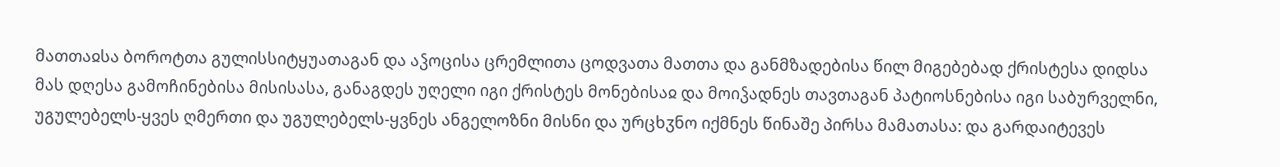მათთაჲსა ბოროტთა გულისსიტყუათაგან და აჴოცისა ცრემლითა ცოდვათა მათთა და განმზადებისა წილ მიგებებად ქრისტესა დიდსა მას დღესა გამოჩინებისა მისისასა, განაგდეს უღელი იგი ქრისტეს მონებისაჲ და მოიჴადნეს თავთაგან პატიოსნებისა იგი საბურველნი, უგულებელს-ყვეს ღმერთი და უგულებელს-ყვნეს ანგელოზნი მისნი და ურცხჳნო იქმნეს წინაშე პირსა მამათასა: და გარდაიტევეს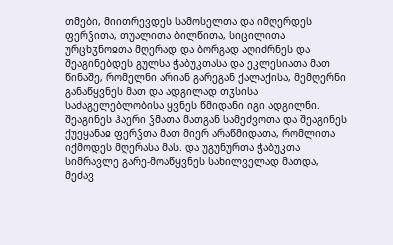თმები, მიითრევდეს სამოსელთა და იმღერდეს ფერჴითა, თუალითა ბილწითა, სიცილითა ურცხჳნოჲთა მღერად და ბორგად აღიძრნეს და შეაგინებდეს გულსა ჭაბუკთასა და ეკლესიათა მათ წინაშე, რომელნი არიან გარეგან ქალაქისა, მემღერნი განაწყვნეს მათ და ადგილად თჳსისა საძაგელებლობისა ყვნეს წმიდანი იგი ადგილნი. შეაგინეს ჰაერი ჴმათა მათგან სამეძვოთა და შეაგინეს ქუეყანაჲ ფერჴთა მათ მიერ არაწმიდათა, რომლითა იქმოდეს მღერასა მას. და უგუნურთა ჭაბუკთა სიმრავლე გარე-მოაწყვნეს სახილველად მათდა, მეძავ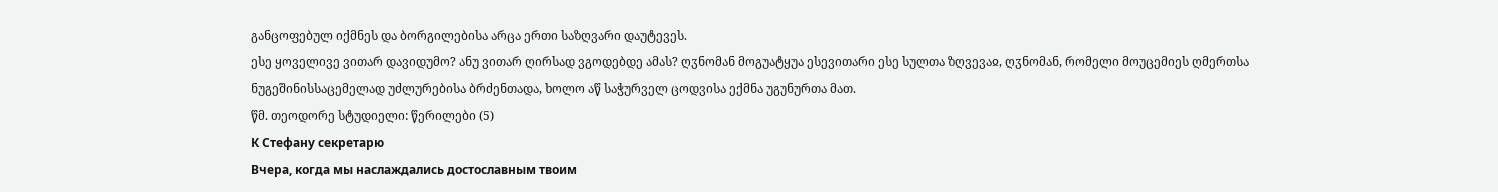განცოფებულ იქმნეს და ბორგილებისა არცა ერთი საზღვარი დაუტევეს.
ესე ყოველივე ვითარ დავიდუმო? ანუ ვითარ ღირსად ვგოდებდე ამას? ღჳნომან მოგუატყუა ესევითარი ესე სულთა ზღვევაჲ, ღჳნომან, რომელი მოუცემიეს ღმერთსა ნუგეშინისსაცემელად უძლურებისა ბრძენთადა, ხოლო აწ საჭურველ ცოდვისა ექმნა უგუნურთა მათ.
წმ. თეოდორე სტუდიელი: წერილები (5)
К Cтефану секретарю
Вчера, когда мы наслаждались достославным твоим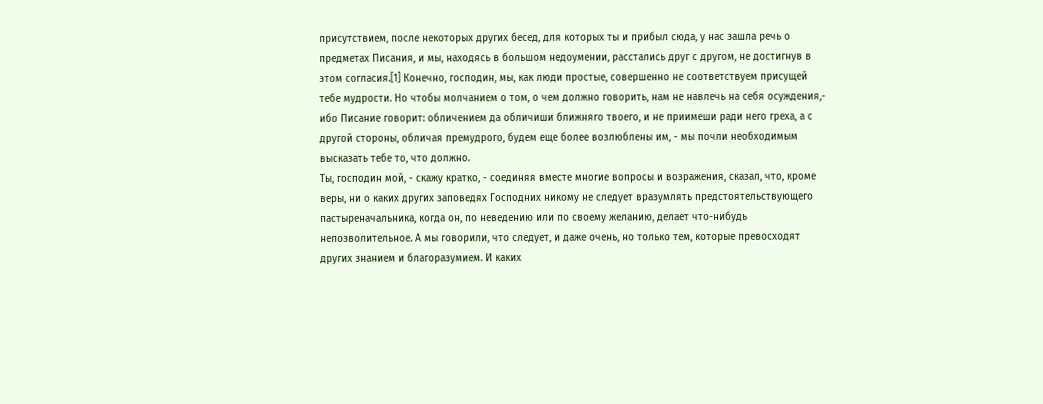присутствием, после некоторых других бесед, для которых ты и прибыл сюда, у нас зашла речь о предметах Писания, и мы, находясь в большом недоумении, расстались друг с другом, не достигнув в этом согласия.[1] Конечно, господин, мы, как люди простые, совершенно не соответствуем присущей тебе мудрости. Но чтобы молчанием о том, о чем должно говорить, нам не навлечь на себя осуждения,- ибо Писание говорит: обличением да обличиши ближняго твоего, и не приимеши ради него греха, а с другой стороны, обличая премудрого, будем еще более возлюблены им, - мы почли необходимым высказать тебе то, что должно.
Ты, господин мой, - скажу кратко, - соединяя вместе многие вопросы и возражения, сказал, что, кроме веры, ни о каких других заповедях Господних никому не следует вразумлять предстоятельствующего пастыреначальника, когда он, по неведению или по своему желанию, делает что-нибудь непозволительное. А мы говорили, что следует, и даже очень, но только тем, которые превосходят других знанием и благоразумием. И каких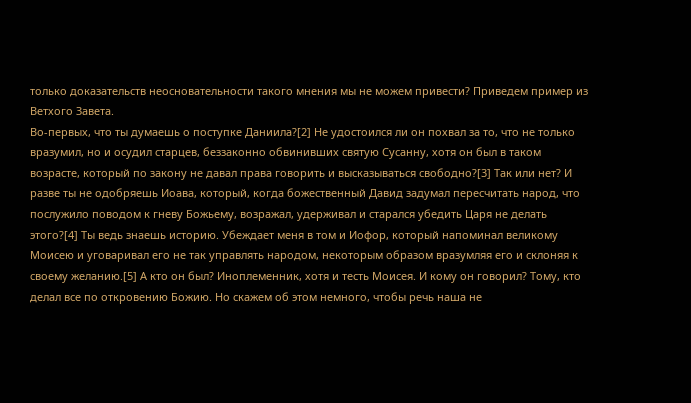только доказательств неосновательности такого мнения мы не можем привести? Приведем пример из Ветхого Завета.
Во-первых, что ты думаешь о поступке Даниила?[2] Не удостоился ли он похвал за то, что не только вразумил, но и осудил старцев, беззаконно обвинивших святую Сусанну, хотя он был в таком возрасте, который по закону не давал права говорить и высказываться свободно?[3] Так или нет? И разве ты не одобряешь Иоава, который, когда божественный Давид задумал пересчитать народ, что послужило поводом к гневу Божьему, возражал, удерживал и старался убедить Царя не делать этого?[4] Ты ведь знаешь историю. Убеждает меня в том и Иофор, который напоминал великому Моисею и уговаривал его не так управлять народом, некоторым образом вразумляя его и склоняя к своему желанию.[5] А кто он был? Иноплеменник, хотя и тесть Моисея. И кому он говорил? Тому, кто делал все по откровению Божию. Но скажем об этом немного, чтобы речь наша не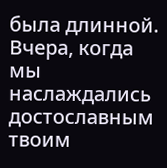была длинной.
Вчера, когда мы наслаждались достославным твоим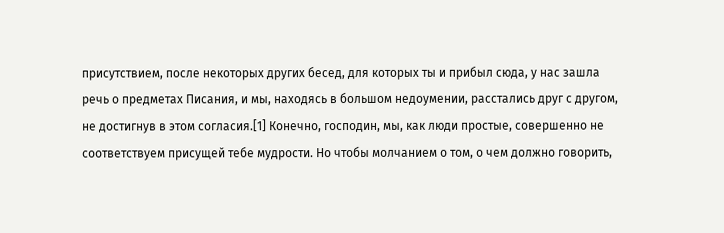присутствием, после некоторых других бесед, для которых ты и прибыл сюда, у нас зашла речь о предметах Писания, и мы, находясь в большом недоумении, расстались друг с другом, не достигнув в этом согласия.[1] Конечно, господин, мы, как люди простые, совершенно не соответствуем присущей тебе мудрости. Но чтобы молчанием о том, о чем должно говорить,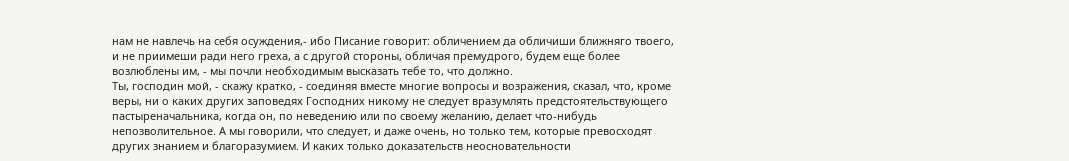нам не навлечь на себя осуждения,- ибо Писание говорит: обличением да обличиши ближняго твоего, и не приимеши ради него греха, а с другой стороны, обличая премудрого, будем еще более возлюблены им, - мы почли необходимым высказать тебе то, что должно.
Ты, господин мой, - скажу кратко, - соединяя вместе многие вопросы и возражения, сказал, что, кроме веры, ни о каких других заповедях Господних никому не следует вразумлять предстоятельствующего пастыреначальника, когда он, по неведению или по своему желанию, делает что-нибудь непозволительное. А мы говорили, что следует, и даже очень, но только тем, которые превосходят других знанием и благоразумием. И каких только доказательств неосновательности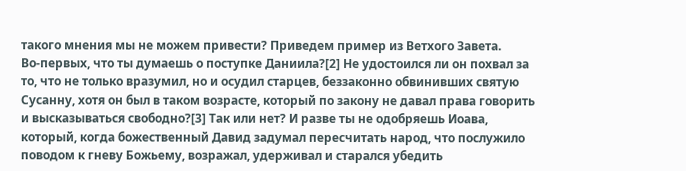такого мнения мы не можем привести? Приведем пример из Ветхого Завета.
Во-первых, что ты думаешь о поступке Даниила?[2] Не удостоился ли он похвал за то, что не только вразумил, но и осудил старцев, беззаконно обвинивших святую Сусанну, хотя он был в таком возрасте, который по закону не давал права говорить и высказываться свободно?[3] Так или нет? И разве ты не одобряешь Иоава, который, когда божественный Давид задумал пересчитать народ, что послужило поводом к гневу Божьему, возражал, удерживал и старался убедить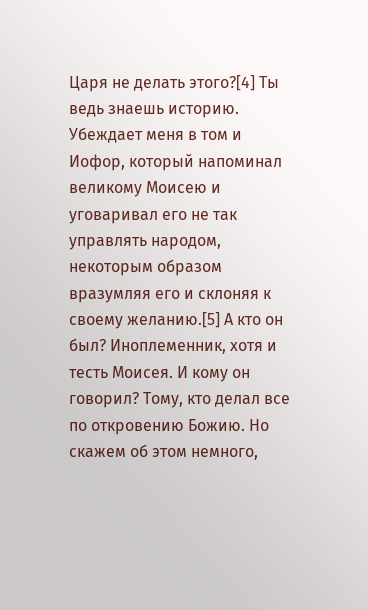Царя не делать этого?[4] Ты ведь знаешь историю. Убеждает меня в том и Иофор, который напоминал великому Моисею и уговаривал его не так управлять народом, некоторым образом вразумляя его и склоняя к своему желанию.[5] А кто он был? Иноплеменник, хотя и тесть Моисея. И кому он говорил? Тому, кто делал все по откровению Божию. Но скажем об этом немного,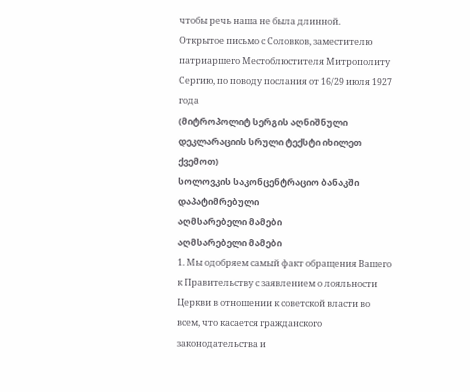чтобы речь наша не была длинной.
Открытое письмо с Соловков, заместителю патриаршего Местоблюстителя Митрополиту Сергию, по поводу послания от 16/29 июля 1927 года
(მიტროპოლიტ სერგის აღნიშნული დეკლარაციის სრული ტექსტი იხილეთ ქვემოთ)
სოლოვკის საკონცენტრაციო ბანაკში დაპატიმრებული
აღმსარებელი მამები
აღმსარებელი მამები
1. Мы одобряем самый факт обращения Вашего к Правительству с заявлением о лояльности Церкви в отношении к советской власти во всем, что касается гражданского законодательства и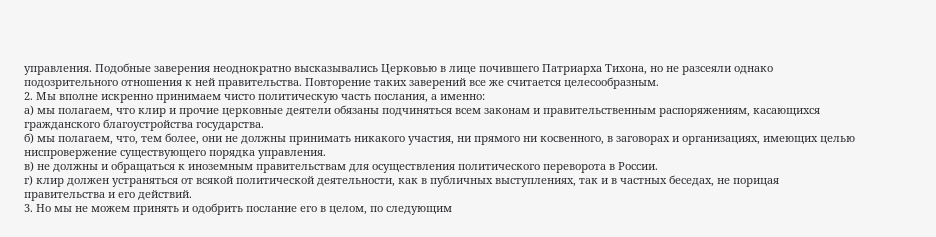управления. Подобные заверения неоднократно высказывались Церковью в лице почившего Патриарха Тихона, но не разсеяли однако подозрительного отношения к ней правительства. Повторение таких заверений все же считается целесообразным.
2. Мы вполне искренно принимаем чисто политическую часть послания, а именно:
а) мы полагаем, что клир и прочие церковные деятели обязаны подчиняться всем законам и правительственным распоряжениям, касающихся гражданского благоустройства государства.
б) мы полагаем, что, тем более, они не должны принимать никакого участия, ни прямого ни косвенного, в заговорах и организациях, имеющих целью ниспровержение существующего порядка управления.
в) не должны и обращаться к иноземным правительствам для осуществления политического переворота в России.
г) клир должен устраняться от всякой политической деятельности, как в публичных выступлениях, так и в частных беседах, не порицая правительства и его действий.
3. Но мы не можем принять и одобрить послание его в целом, по следующим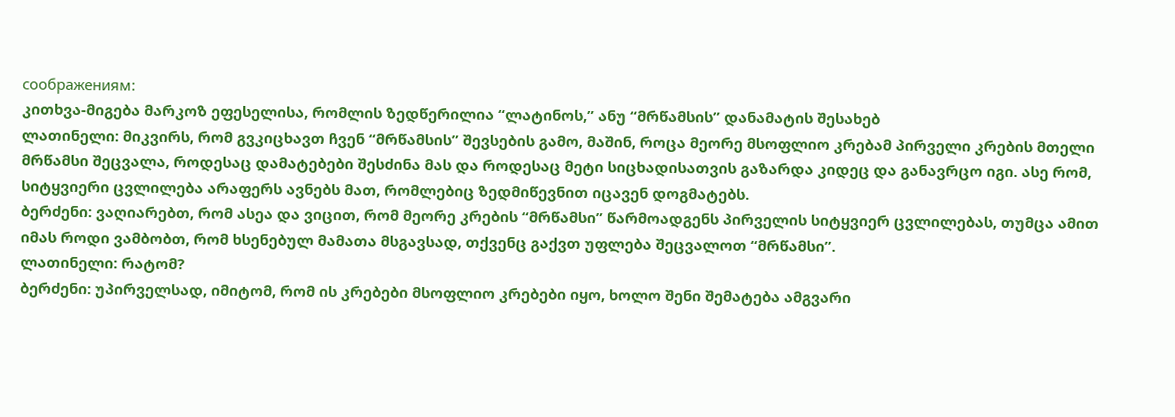соображениям:
კითხვა-მიგება მარკოზ ეფესელისა, რომლის ზედწერილია “ლატინოს,” ანუ “მრწამსის” დანამატის შესახებ
ლათინელი: მიკვირს, რომ გვკიცხავთ ჩვენ “მრწამსის” შევსების გამო, მაშინ, როცა მეორე მსოფლიო კრებამ პირველი კრების მთელი მრწამსი შეცვალა, როდესაც დამატებები შესძინა მას და როდესაც მეტი სიცხადისათვის გაზარდა კიდეც და განავრცო იგი. ასე რომ, სიტყვიერი ცვლილება არაფერს ავნებს მათ, რომლებიც ზედმიწევნით იცავენ დოგმატებს.
ბერძენი: ვაღიარებთ, რომ ასეა და ვიცით, რომ მეორე კრების “მრწამსი” წარმოადგენს პირველის სიტყვიერ ცვლილებას, თუმცა ამით იმას როდი ვამბობთ, რომ ხსენებულ მამათა მსგავსად, თქვენც გაქვთ უფლება შეცვალოთ “მრწამსი”.
ლათინელი: რატომ?
ბერძენი: უპირველსად, იმიტომ, რომ ის კრებები მსოფლიო კრებები იყო, ხოლო შენი შემატება ამგვარი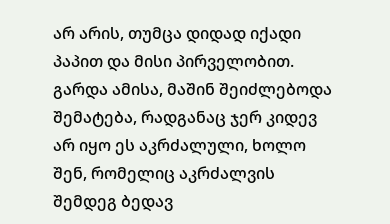არ არის, თუმცა დიდად იქადი პაპით და მისი პირველობით. გარდა ამისა, მაშინ შეიძლებოდა შემატება, რადგანაც ჯერ კიდევ არ იყო ეს აკრძალული, ხოლო შენ, რომელიც აკრძალვის შემდეგ ბედავ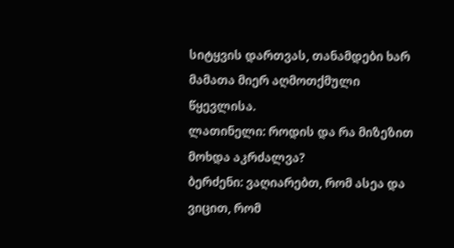სიტყვის დართვას, თანამდები ხარ მამათა მიერ აღმოთქმული წყევლისა.
ლათინელი: როდის და რა მიზეზით მოხდა აკრძალვა?
ბერძენი: ვაღიარებთ, რომ ასეა და ვიცით, რომ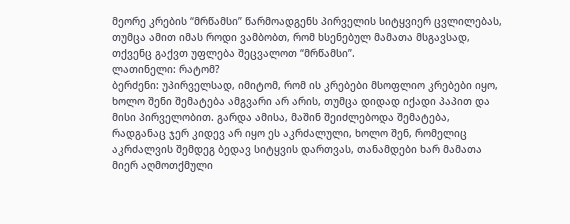მეორე კრების “მრწამსი” წარმოადგენს პირველის სიტყვიერ ცვლილებას, თუმცა ამით იმას როდი ვამბობთ, რომ ხსენებულ მამათა მსგავსად, თქვენც გაქვთ უფლება შეცვალოთ “მრწამსი”.
ლათინელი: რატომ?
ბერძენი: უპირველსად, იმიტომ, რომ ის კრებები მსოფლიო კრებები იყო, ხოლო შენი შემატება ამგვარი არ არის, თუმცა დიდად იქადი პაპით და მისი პირველობით. გარდა ამისა, მაშინ შეიძლებოდა შემატება, რადგანაც ჯერ კიდევ არ იყო ეს აკრძალული, ხოლო შენ, რომელიც აკრძალვის შემდეგ ბედავ სიტყვის დართვას, თანამდები ხარ მამათა მიერ აღმოთქმული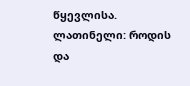წყევლისა.
ლათინელი: როდის და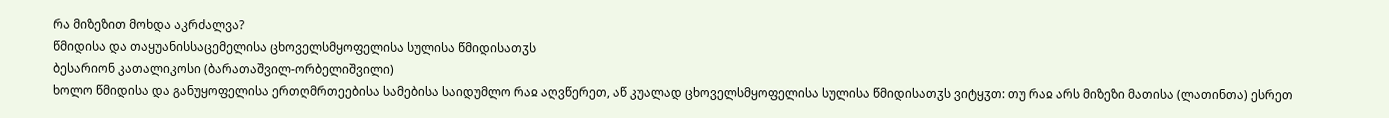რა მიზეზით მოხდა აკრძალვა?
წმიდისა და თაყუანისსაცემელისა ცხოველსმყოფელისა სულისა წმიდისათჳს
ბესარიონ კათალიკოსი (ბარათაშვილ-ორბელიშვილი)
ხოლო წმიდისა და განუყოფელისა ერთღმრთეებისა სამებისა საიდუმლო რაჲ აღვწერეთ, აწ კუალად ცხოველსმყოფელისა სულისა წმიდისათჳს ვიტყჳთ: თუ რაჲ არს მიზეზი მათისა (ლათინთა) ესრეთ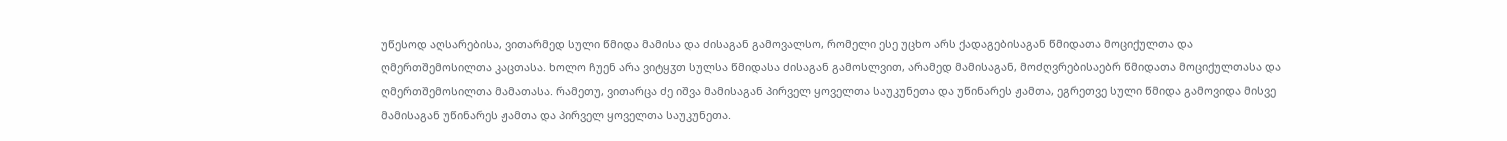უწესოდ აღსარებისა, ვითარმედ სული წმიდა მამისა და ძისაგან გამოვალსო, რომელი ესე უცხო არს ქადაგებისაგან წმიდათა მოციქულთა და ღმერთშემოსილთა კაცთასა. ხოლო ჩუენ არა ვიტყჳთ სულსა წმიდასა ძისაგან გამოსლვით, არამედ მამისაგან, მოძღვრებისაებრ წმიდათა მოციქულთასა და ღმერთშემოსილთა მამათასა. რამეთუ, ვითარცა ძე იშვა მამისაგან პირველ ყოველთა საუკუნეთა და უწინარეს ჟამთა, ეგრეთვე სული წმიდა გამოვიდა მისვე მამისაგან უწინარეს ჟამთა და პირველ ყოველთა საუკუნეთა.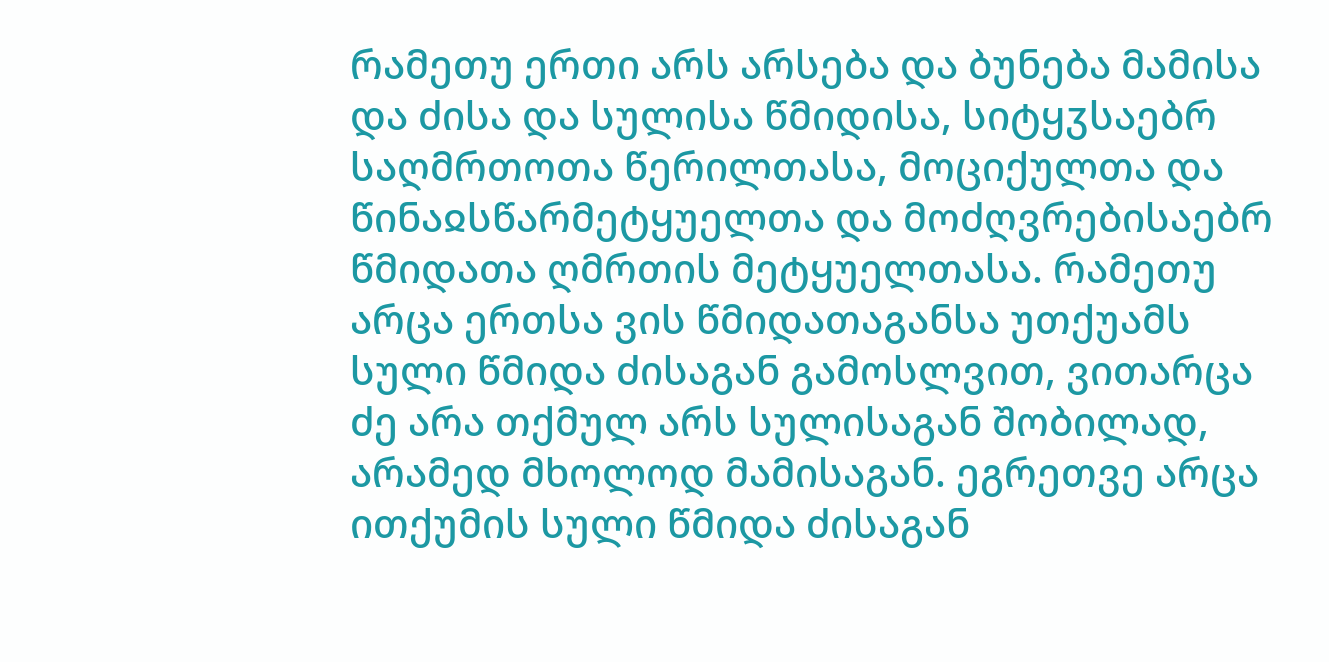რამეთუ ერთი არს არსება და ბუნება მამისა და ძისა და სულისა წმიდისა, სიტყჳსაებრ საღმრთოთა წერილთასა, მოციქულთა და წინაჲსწარმეტყუელთა და მოძღვრებისაებრ წმიდათა ღმრთის მეტყუელთასა. რამეთუ არცა ერთსა ვის წმიდათაგანსა უთქუამს სული წმიდა ძისაგან გამოსლვით, ვითარცა ძე არა თქმულ არს სულისაგან შობილად, არამედ მხოლოდ მამისაგან. ეგრეთვე არცა ითქუმის სული წმიდა ძისაგან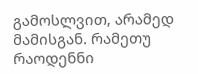გამოსლვით, არამედ მამისგან. რამეთუ რაოდენნი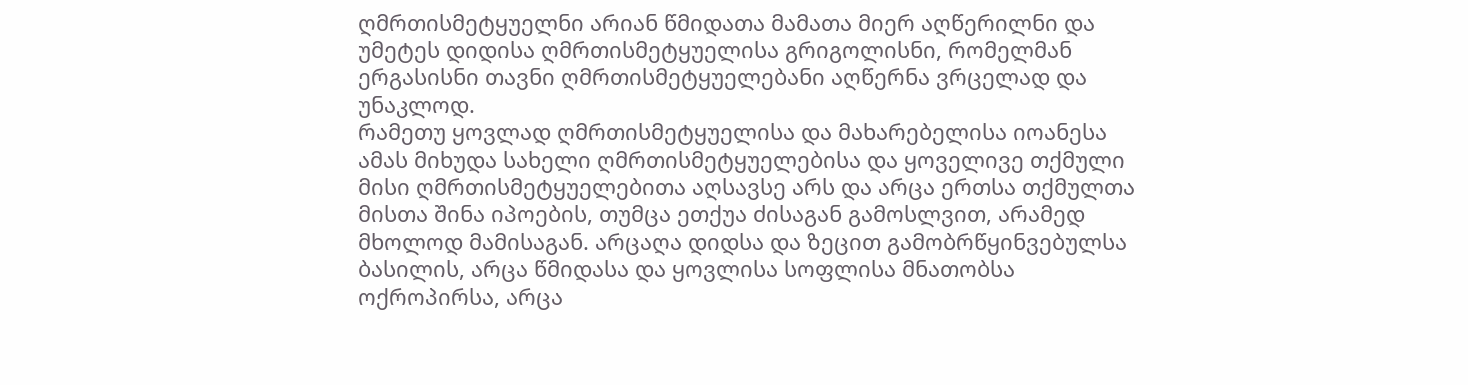ღმრთისმეტყუელნი არიან წმიდათა მამათა მიერ აღწერილნი და უმეტეს დიდისა ღმრთისმეტყუელისა გრიგოლისნი, რომელმან ერგასისნი თავნი ღმრთისმეტყუელებანი აღწერნა ვრცელად და უნაკლოდ.
რამეთუ ყოვლად ღმრთისმეტყუელისა და მახარებელისა იოანესა ამას მიხუდა სახელი ღმრთისმეტყუელებისა და ყოველივე თქმული მისი ღმრთისმეტყუელებითა აღსავსე არს და არცა ერთსა თქმულთა მისთა შინა იპოების, თუმცა ეთქუა ძისაგან გამოსლვით, არამედ მხოლოდ მამისაგან. არცაღა დიდსა და ზეცით გამობრწყინვებულსა ბასილის, არცა წმიდასა და ყოვლისა სოფლისა მნათობსა ოქროპირსა, არცა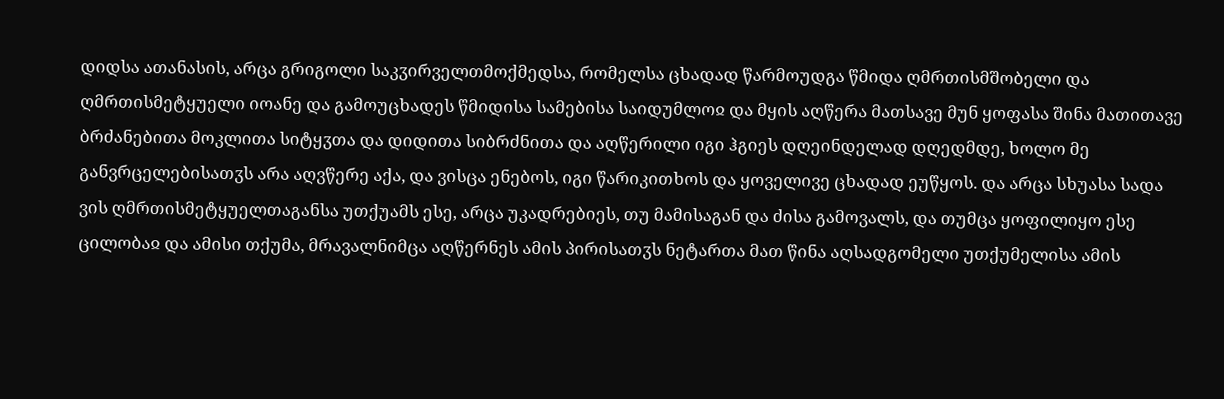დიდსა ათანასის, არცა გრიგოლი საკჳირველთმოქმედსა, რომელსა ცხადად წარმოუდგა წმიდა ღმრთისმშობელი და ღმრთისმეტყუელი იოანე და გამოუცხადეს წმიდისა სამებისა საიდუმლოჲ და მყის აღწერა მათსავე მუნ ყოფასა შინა მათითავე ბრძანებითა მოკლითა სიტყჳთა და დიდითა სიბრძნითა და აღწერილი იგი ჰგიეს დღეინდელად დღედმდე, ხოლო მე განვრცელებისათჳს არა აღვწერე აქა, და ვისცა ენებოს, იგი წარიკითხოს და ყოველივე ცხადად ეუწყოს. და არცა სხუასა სადა ვის ღმრთისმეტყუელთაგანსა უთქუამს ესე, არცა უკადრებიეს, თუ მამისაგან და ძისა გამოვალს, და თუმცა ყოფილიყო ესე ცილობაჲ და ამისი თქუმა, მრავალნიმცა აღწერნეს ამის პირისათჳს ნეტართა მათ წინა აღსადგომელი უთქუმელისა ამის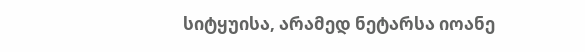სიტყუისა, არამედ ნეტარსა იოანე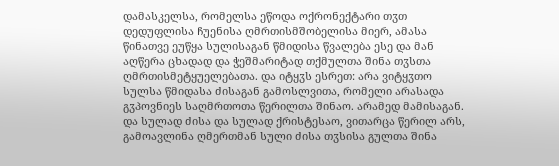დამასკელსა, რომელსა ეწოდა ოქრონექტარი თჳთ დედუფლისა ჩუენისა ღმრთისმშობელისა მიერ, ამასა წინათვე ეუწყა სულისაგან წმიდისა წვალება ესე და მან აღწერა ცხადად და ჭეშმარიტად თქმულთა შინა თჳსთა ღმრთისმეტყუელებათა. და იტყჳს ესრეთ: არა ვიტყჳთო სულსა წმიდასა ძისაგან გამოსლვითა, რომელი არასადა გჳპოვნიეს საღმრთოთა წერილთა შინაო. არამედ მამისაგან. და სულად ძისა და სულად ქრისტესაო, ვითარცა წერილ არს, გამოავლინა ღმერთმან სული ძისა თჳსისა გულთა შინა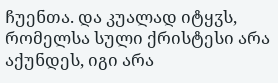ჩუენთა. და კუალად იტყჳს, რომელსა სული ქრისტესი არა აქუნდეს, იგი არა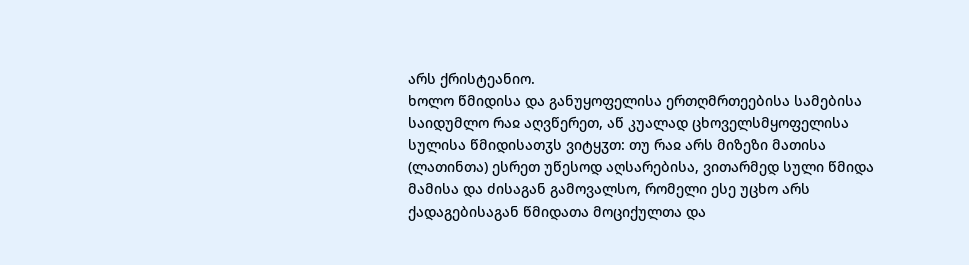არს ქრისტეანიო.
ხოლო წმიდისა და განუყოფელისა ერთღმრთეებისა სამებისა საიდუმლო რაჲ აღვწერეთ, აწ კუალად ცხოველსმყოფელისა სულისა წმიდისათჳს ვიტყჳთ: თუ რაჲ არს მიზეზი მათისა (ლათინთა) ესრეთ უწესოდ აღსარებისა, ვითარმედ სული წმიდა მამისა და ძისაგან გამოვალსო, რომელი ესე უცხო არს ქადაგებისაგან წმიდათა მოციქულთა და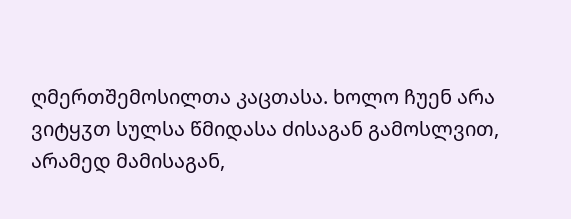ღმერთშემოსილთა კაცთასა. ხოლო ჩუენ არა ვიტყჳთ სულსა წმიდასა ძისაგან გამოსლვით, არამედ მამისაგან,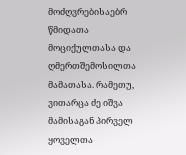მოძღვრებისაებრ წმიდათა მოციქულთასა და ღმერთშემოსილთა მამათასა. რამეთუ, ვითარცა ძე იშვა მამისაგან პირველ ყოველთა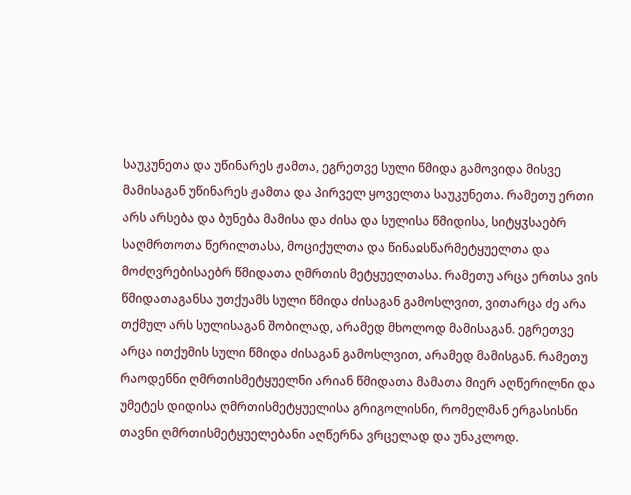საუკუნეთა და უწინარეს ჟამთა, ეგრეთვე სული წმიდა გამოვიდა მისვე მამისაგან უწინარეს ჟამთა და პირველ ყოველთა საუკუნეთა. რამეთუ ერთი არს არსება და ბუნება მამისა და ძისა და სულისა წმიდისა, სიტყჳსაებრ საღმრთოთა წერილთასა, მოციქულთა და წინაჲსწარმეტყუელთა და მოძღვრებისაებრ წმიდათა ღმრთის მეტყუელთასა. რამეთუ არცა ერთსა ვის წმიდათაგანსა უთქუამს სული წმიდა ძისაგან გამოსლვით, ვითარცა ძე არა თქმულ არს სულისაგან შობილად, არამედ მხოლოდ მამისაგან. ეგრეთვე არცა ითქუმის სული წმიდა ძისაგან გამოსლვით, არამედ მამისგან. რამეთუ რაოდენნი ღმრთისმეტყუელნი არიან წმიდათა მამათა მიერ აღწერილნი და უმეტეს დიდისა ღმრთისმეტყუელისა გრიგოლისნი, რომელმან ერგასისნი თავნი ღმრთისმეტყუელებანი აღწერნა ვრცელად და უნაკლოდ.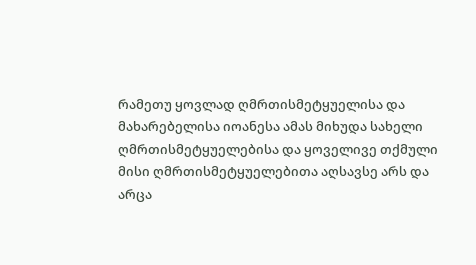რამეთუ ყოვლად ღმრთისმეტყუელისა და მახარებელისა იოანესა ამას მიხუდა სახელი ღმრთისმეტყუელებისა და ყოველივე თქმული მისი ღმრთისმეტყუელებითა აღსავსე არს და არცა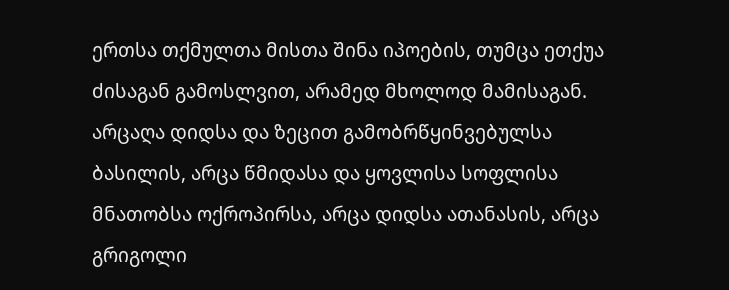ერთსა თქმულთა მისთა შინა იპოების, თუმცა ეთქუა ძისაგან გამოსლვით, არამედ მხოლოდ მამისაგან. არცაღა დიდსა და ზეცით გამობრწყინვებულსა ბასილის, არცა წმიდასა და ყოვლისა სოფლისა მნათობსა ოქროპირსა, არცა დიდსა ათანასის, არცა გრიგოლი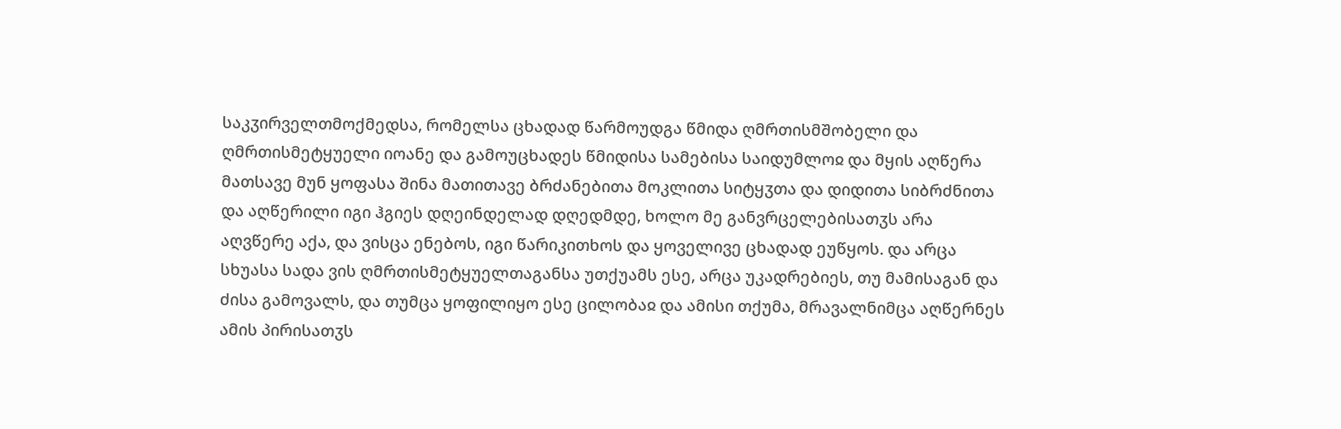საკჳირველთმოქმედსა, რომელსა ცხადად წარმოუდგა წმიდა ღმრთისმშობელი და ღმრთისმეტყუელი იოანე და გამოუცხადეს წმიდისა სამებისა საიდუმლოჲ და მყის აღწერა მათსავე მუნ ყოფასა შინა მათითავე ბრძანებითა მოკლითა სიტყჳთა და დიდითა სიბრძნითა და აღწერილი იგი ჰგიეს დღეინდელად დღედმდე, ხოლო მე განვრცელებისათჳს არა აღვწერე აქა, და ვისცა ენებოს, იგი წარიკითხოს და ყოველივე ცხადად ეუწყოს. და არცა სხუასა სადა ვის ღმრთისმეტყუელთაგანსა უთქუამს ესე, არცა უკადრებიეს, თუ მამისაგან და ძისა გამოვალს, და თუმცა ყოფილიყო ესე ცილობაჲ და ამისი თქუმა, მრავალნიმცა აღწერნეს ამის პირისათჳს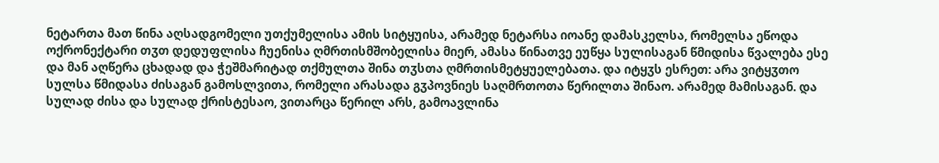ნეტართა მათ წინა აღსადგომელი უთქუმელისა ამის სიტყუისა, არამედ ნეტარსა იოანე დამასკელსა, რომელსა ეწოდა ოქრონექტარი თჳთ დედუფლისა ჩუენისა ღმრთისმშობელისა მიერ, ამასა წინათვე ეუწყა სულისაგან წმიდისა წვალება ესე და მან აღწერა ცხადად და ჭეშმარიტად თქმულთა შინა თჳსთა ღმრთისმეტყუელებათა. და იტყჳს ესრეთ: არა ვიტყჳთო სულსა წმიდასა ძისაგან გამოსლვითა, რომელი არასადა გჳპოვნიეს საღმრთოთა წერილთა შინაო. არამედ მამისაგან. და სულად ძისა და სულად ქრისტესაო, ვითარცა წერილ არს, გამოავლინა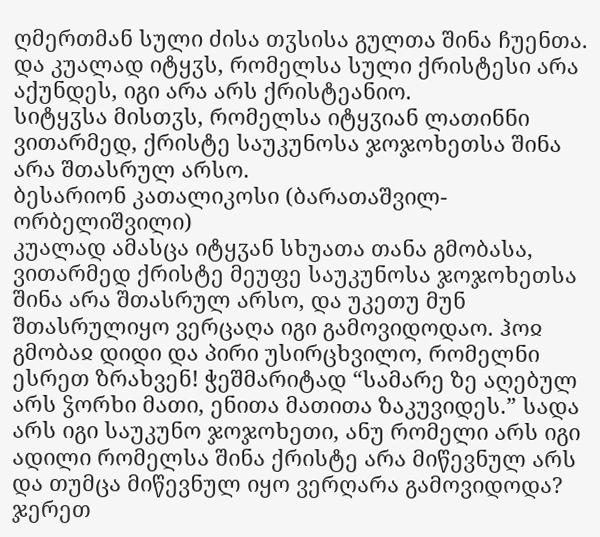ღმერთმან სული ძისა თჳსისა გულთა შინა ჩუენთა. და კუალად იტყჳს, რომელსა სული ქრისტესი არა აქუნდეს, იგი არა არს ქრისტეანიო.
სიტყჳსა მისთჳს, რომელსა იტყჳიან ლათინნი ვითარმედ, ქრისტე საუკუნოსა ჯოჯოხეთსა შინა არა შთასრულ არსო.
ბესარიონ კათალიკოსი (ბარათაშვილ-ორბელიშვილი)
კუალად ამასცა იტყჳან სხუათა თანა გმობასა, ვითარმედ ქრისტე მეუფე საუკუნოსა ჯოჯოხეთსა შინა არა შთასრულ არსო, და უკეთუ მუნ შთასრულიყო ვერცაღა იგი გამოვიდოდაო. ჰოჲ გმობაჲ დიდი და პირი უსირცხვილო, რომელნი ესრეთ ზრახვენ! ჭეშმარიტად “სამარე ზე აღებულ არს ჴორხი მათი, ენითა მათითა ზაკუვიდეს.” სადა არს იგი საუკუნო ჯოჯოხეთი, ანუ რომელი არს იგი ადილი რომელსა შინა ქრისტე არა მიწევნულ არს და თუმცა მიწევნულ იყო ვერღარა გამოვიდოდა? ჯერეთ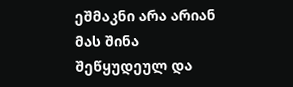ეშმაკნი არა არიან მას შინა შეწყუდეულ და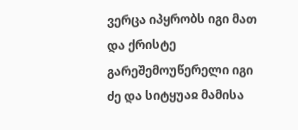ვერცა იპყრობს იგი მათ და ქრისტე გარეშემოუწერელი იგი ძე და სიტყუაჲ მამისა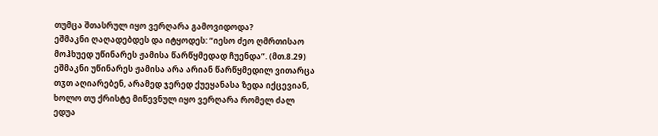თუმცა შთასრულ იყო ვერღარა გამოვიდოდა?
ეშმაკნი ღაღადებდეს და იტყოდეს: “იესო ძეო ღმრთისაო მოჰხუედ უწინარეს ჟამისა წარწყმედად ჩუენდა”. (მთ.8.29) ეშმაკნი უწინარეს ჟამისა არა არიან წარწყმედილ ვითარცა თჳთ აღიარებენ, არამედ ჯერედ ქუეყანასა ზედა იქცევიან, ხოლო თუ ქრისტე მიწევნულ იყო ვერღარა რომელ ძალ ედუა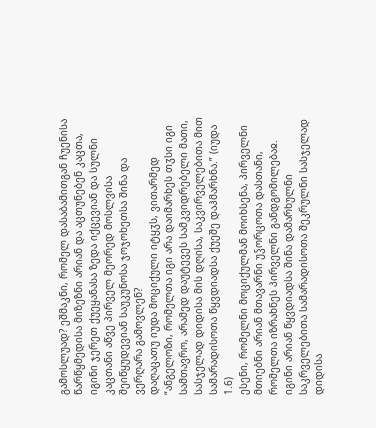გამოსლუად? ეშმაკნი, რომელ დასაბამითგან ჩუენისა წარწყმედისა მიზეზნი არიან და აცთუნებენ კაცთა, იგინი ჯერეთ ქუეყანასა ზედა იქცევიან და სულნი კაცთანი აწვე პირველ მეორედ მოსლვისა შეიწყუდევიან საუკუნოსა ჯოჯოხეთსა შინა და ვერღარა გამოვლენ?
დაღაცათუ იუდა მოციქული იტყჳს, ვითარმედ “ანგელოზი, რომელთა იგი არა დაიმარხეს თჳსი იგი სამთავრო, არამედ დაუტევეს სამკვიდრებელი მათი, სასჯელად დიდისა მის დღისა, საკვირველებითა მით სამარადისოთა წყვდიადსა ქუეშე დაჰმარხნა.” (იუდა 1.6)
ესენი, რომელნი მოციქულმან მოიხსენა, პირველნი მთიებნი არიან მთავარნი უჴორცოთა დასთანი, რომელთა იზრახნეს პირველნი განდგომილებაჲ. იგინი არიან წყვდიადსა შინა დამარხულნი საკრველებითა სამარადისოთა შეკრულნი სასჯელად დიდისა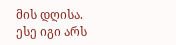მის დღისა. ესე იგი არს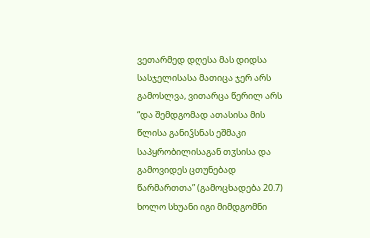ვეთარმედ დღესა მას დიდსა სასჯელისასა მათიცა ჯერ არს გამოსლვა, ვითარცა წერილ არს “და შემდგომად ათასისა მის წლისა განიჴსნას ეშმაკი საპყრობილისაგან თჳსისა და გამოვიდეს ცთუნებად წარმართთა” (გამოცხადება 20.7) ხოლო სხუანი იგი მიმდგომნი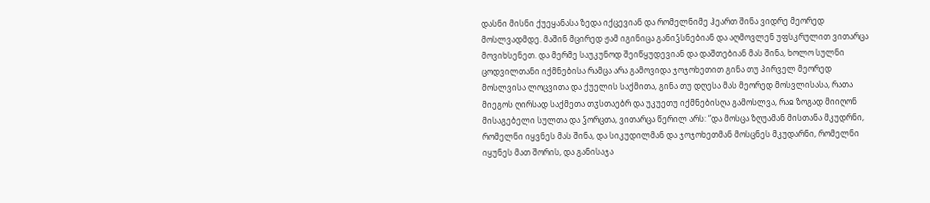დასნი მისნი ქუეყანასა ზედა იქცევიან და რომელნიმე ჰეართ შინა ვიდრე მეორედ მოსლვადმდე. მაშინ მცირედ ჟამ იგინიცა განიჴსნებიან და აღმოვლენ უფსკრულით ვითარცა მოვიხსენეთ. და მერმე საუკუნოდ შეიწყუდევიან და დაშთებიან მას შინა, ხოლო სულნი ცოდვილთანი იქმნებისა რამცა არა გამოვიდა ჯოჯოხეთით გინა თუ პირველ მეორედ მოსლვისა ლოცვითა და ქუელის საქმითა, გინა თუ დღესა მას მეორედ მოსვლისასა, რათა მიეგოს ღირსად საქმეთა თჳსთაებრ და უკუეთუ იქმნებისღა გამოსლვა, რაჲ ზოგად მიიღონ მისაგებელი სულთა და ჴორცთა, ვითარცა წერილ არს: “და მოსცა ზღუამან მისთანა მკუდრნი, რომელნი იყვნეს მას შინა, და სიკუდილმან და ჯოჯოხეთმან მოსცნეს მკუდარნი, რომელნი იყუნეს მათ შორის, და განისაჯა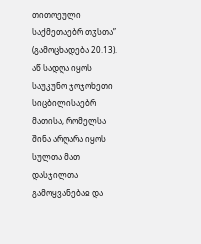თითოეული საქმეთაებრ თჳსთა” (გამოცხადება 20.13).
აწ სადღა იყოს საუკუნო ჯოჯოხეთი სიცბილისაებრ მათისა, რომელსა შინა არღარა იყოს სულთა მათ დასჯილთა გამოყვანებაჲ და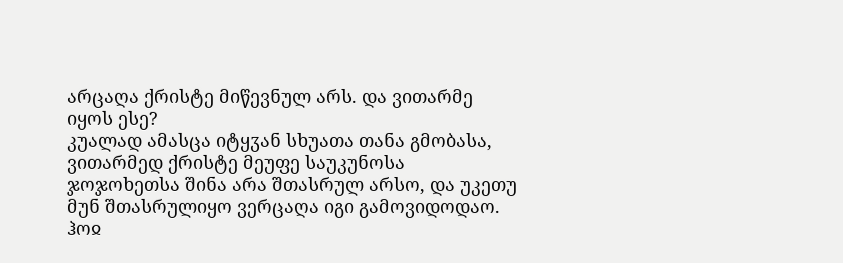არცაღა ქრისტე მიწევნულ არს. და ვითარმე იყოს ესე?
კუალად ამასცა იტყჳან სხუათა თანა გმობასა, ვითარმედ ქრისტე მეუფე საუკუნოსა ჯოჯოხეთსა შინა არა შთასრულ არსო, და უკეთუ მუნ შთასრულიყო ვერცაღა იგი გამოვიდოდაო. ჰოჲ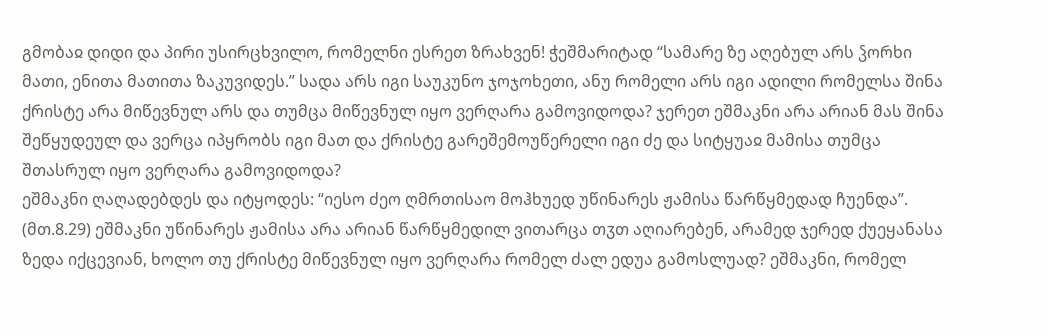გმობაჲ დიდი და პირი უსირცხვილო, რომელნი ესრეთ ზრახვენ! ჭეშმარიტად “სამარე ზე აღებულ არს ჴორხი მათი, ენითა მათითა ზაკუვიდეს.” სადა არს იგი საუკუნო ჯოჯოხეთი, ანუ რომელი არს იგი ადილი რომელსა შინა ქრისტე არა მიწევნულ არს და თუმცა მიწევნულ იყო ვერღარა გამოვიდოდა? ჯერეთ ეშმაკნი არა არიან მას შინა შეწყუდეულ და ვერცა იპყრობს იგი მათ და ქრისტე გარეშემოუწერელი იგი ძე და სიტყუაჲ მამისა თუმცა შთასრულ იყო ვერღარა გამოვიდოდა?
ეშმაკნი ღაღადებდეს და იტყოდეს: “იესო ძეო ღმრთისაო მოჰხუედ უწინარეს ჟამისა წარწყმედად ჩუენდა”. (მთ.8.29) ეშმაკნი უწინარეს ჟამისა არა არიან წარწყმედილ ვითარცა თჳთ აღიარებენ, არამედ ჯერედ ქუეყანასა ზედა იქცევიან, ხოლო თუ ქრისტე მიწევნულ იყო ვერღარა რომელ ძალ ედუა გამოსლუად? ეშმაკნი, რომელ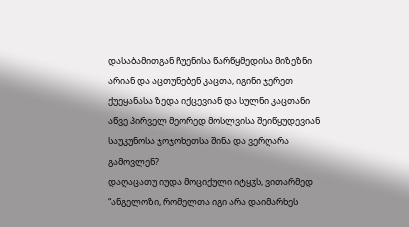დასაბამითგან ჩუენისა წარწყმედისა მიზეზნი არიან და აცთუნებენ კაცთა, იგინი ჯერეთ ქუეყანასა ზედა იქცევიან და სულნი კაცთანი აწვე პირველ მეორედ მოსლვისა შეიწყუდევიან საუკუნოსა ჯოჯოხეთსა შინა და ვერღარა გამოვლენ?
დაღაცათუ იუდა მოციქული იტყჳს, ვითარმედ “ანგელოზი, რომელთა იგი არა დაიმარხეს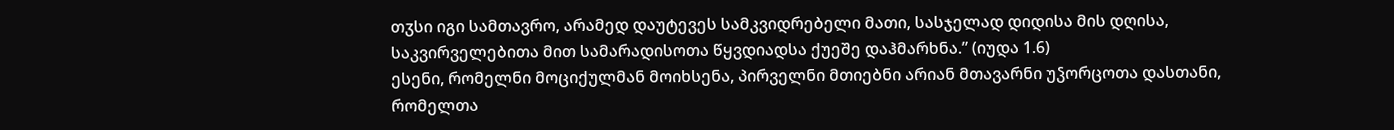თჳსი იგი სამთავრო, არამედ დაუტევეს სამკვიდრებელი მათი, სასჯელად დიდისა მის დღისა, საკვირველებითა მით სამარადისოთა წყვდიადსა ქუეშე დაჰმარხნა.” (იუდა 1.6)
ესენი, რომელნი მოციქულმან მოიხსენა, პირველნი მთიებნი არიან მთავარნი უჴორცოთა დასთანი, რომელთა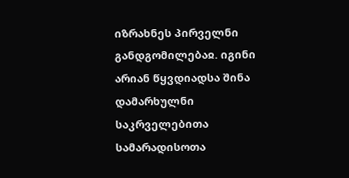იზრახნეს პირველნი განდგომილებაჲ. იგინი არიან წყვდიადსა შინა დამარხულნი საკრველებითა სამარადისოთა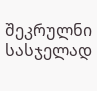შეკრულნი სასჯელად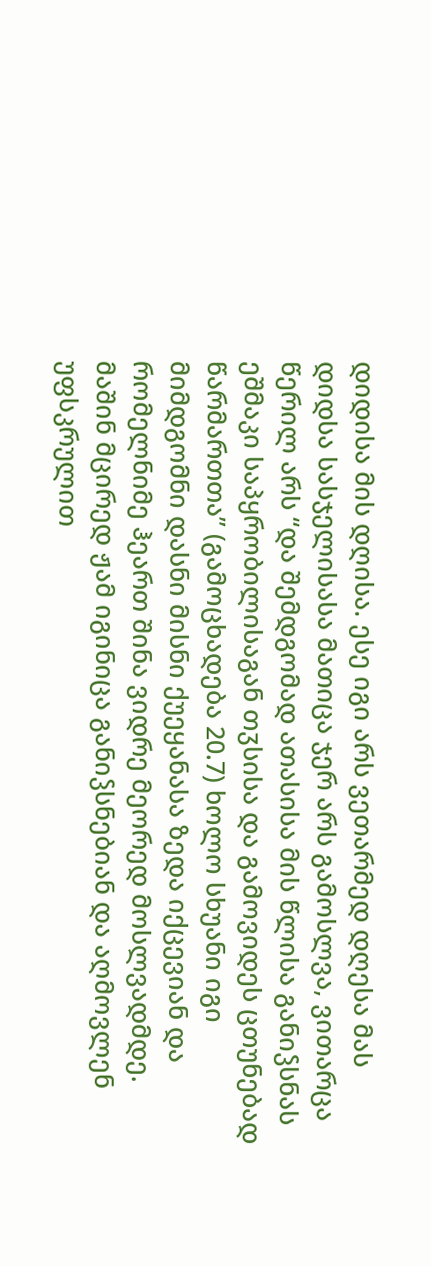დიდისა მის დღისა. ესე იგი არს ვეთარმედ დღესა მას დიდსა სასჯელისასა მათიცა ჯერ არს გამოსლვა, ვითარცა წერილ არს “და შემდგომად ათასისა მის წლისა განიჴსნას ეშმაკი საპყრობილისაგან თჳსისა და გამოვიდეს ცთუნებად წარმართთა” (გამოცხადება 20.7) ხოლო სხუანი იგი მიმდგომნი დასნი მისნი ქუეყანასა ზედა იქცევიან და რომელნიმე ჰეართ შინა ვიდრე მეორედ მოსლვადმდე. მაშინ მცირედ ჟამ იგინიცა განიჴსნებიან და აღმოვლენ უფსკრულით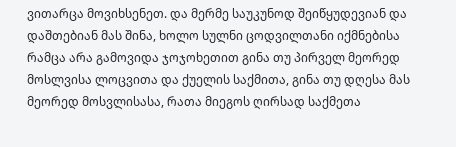ვითარცა მოვიხსენეთ. და მერმე საუკუნოდ შეიწყუდევიან და დაშთებიან მას შინა, ხოლო სულნი ცოდვილთანი იქმნებისა რამცა არა გამოვიდა ჯოჯოხეთით გინა თუ პირველ მეორედ მოსლვისა ლოცვითა და ქუელის საქმითა, გინა თუ დღესა მას მეორედ მოსვლისასა, რათა მიეგოს ღირსად საქმეთა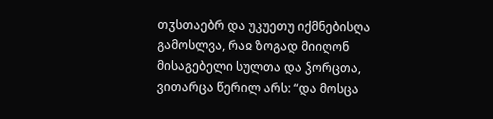თჳსთაებრ და უკუეთუ იქმნებისღა გამოსლვა, რაჲ ზოგად მიიღონ მისაგებელი სულთა და ჴორცთა, ვითარცა წერილ არს: “და მოსცა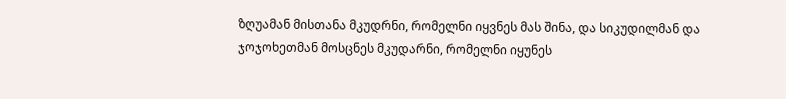ზღუამან მისთანა მკუდრნი, რომელნი იყვნეს მას შინა, და სიკუდილმან და ჯოჯოხეთმან მოსცნეს მკუდარნი, რომელნი იყუნეს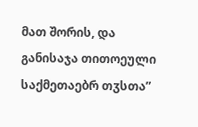მათ შორის, და განისაჯა თითოეული საქმეთაებრ თჳსთა”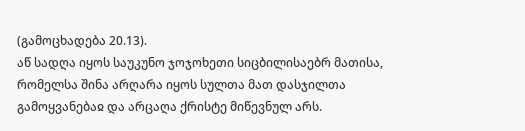(გამოცხადება 20.13).
აწ სადღა იყოს საუკუნო ჯოჯოხეთი სიცბილისაებრ მათისა, რომელსა შინა არღარა იყოს სულთა მათ დასჯილთა გამოყვანებაჲ და არცაღა ქრისტე მიწევნულ არს.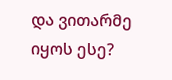და ვითარმე იყოს ესე?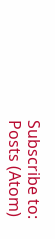Subscribe to:
Posts (Atom)